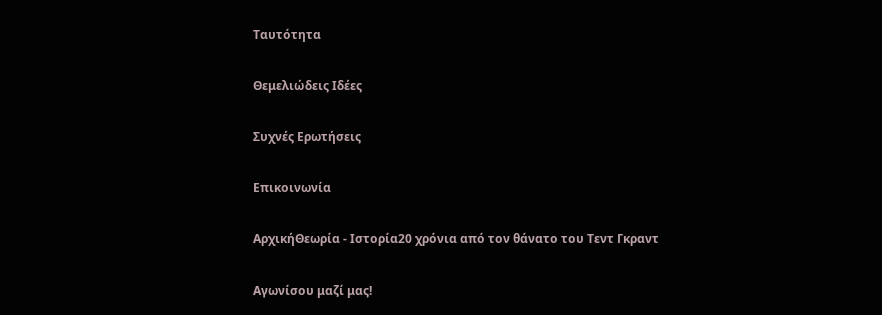Ταυτότητα

Θεμελιώδεις Ιδέες

Συχνές Ερωτήσεις

Επικοινωνία

ΑρχικήΘεωρία - Ιστορία20 χρόνια από τον θάνατο του Τεντ Γκραντ

Αγωνίσου μαζί μας!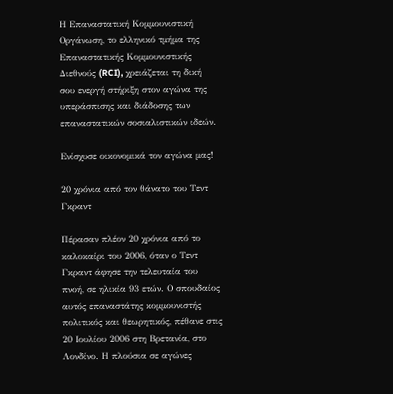Η Επαναστατική Κομμουνιστική Οργάνωση, το ελληνικό τμήμα της Επαναστατικής Κομμουνιστικής Διεθνούς (RCI), χρειάζεται τη δική σου ενεργή στήριξη στον αγώνα της υπεράσπισης και διάδοσης των επαναστατικών σοσιαλιστικών ιδεών.

Ενίσχυσε οικονομικά τον αγώνα μας!

20 χρόνια από τον θάνατο του Τεντ Γκραντ

Πέρασαν πλέον 20 χρόνια από το καλοκαίρι του 2006, όταν ο Τεντ Γκραντ άφησε την τελευταία του πνοή, σε ηλικία 93 ετών. Ο σπουδαίος αυτός επαναστάτης κομμουνιστής πολιτικός και θεωρητικός, πέθανε στις 20 Ιουλίου 2006 στη Βρετανία, στο Λονδίνο. Η πλούσια σε αγώνες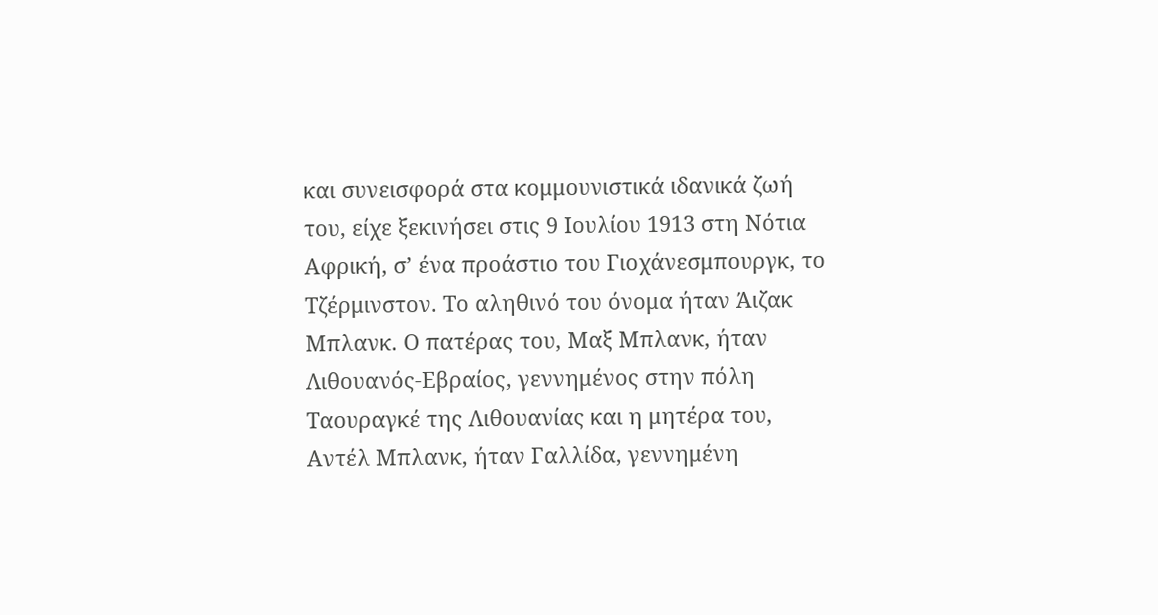και συνεισφορά στα κομμουνιστικά ιδανικά ζωή του, είχε ξεκινήσει στις 9 Ιουλίου 1913 στη Νότια Αφρική, σ’ ένα προάστιο του Γιοχάνεσμπουργκ, το Τζέρμινστον. Το αληθινό του όνομα ήταν Άιζακ Μπλανκ. Ο πατέρας του, Μαξ Μπλανκ, ήταν Λιθουανός-Εβραίος, γεννημένος στην πόλη Ταουραγκέ της Λιθουανίας και η μητέρα του, Αντέλ Μπλανκ, ήταν Γαλλίδα, γεννημένη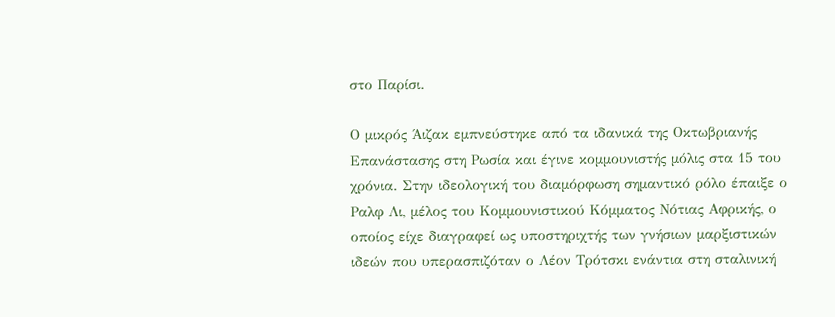στο Παρίσι.

Ο μικρός Άιζακ εμπνεύστηκε από τα ιδανικά της Οκτωβριανής Επανάστασης στη Ρωσία και έγινε κομμουνιστής μόλις στα 15 του χρόνια. Στην ιδεολογική του διαμόρφωση σημαντικό ρόλο έπαιξε ο Ραλφ Λι, μέλος του Κομμουνιστικού Κόμματος Νότιας Αφρικής, ο οποίος είχε διαγραφεί ως υποστηριχτής των γνήσιων μαρξιστικών ιδεών που υπερασπιζόταν ο Λέον Τρότσκι ενάντια στη σταλινική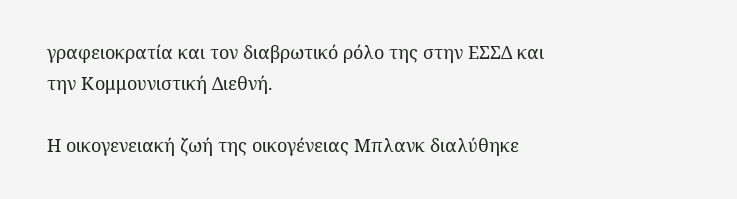γραφειοκρατία και τον διαβρωτικό ρόλο της στην ΕΣΣΔ και την Κομμουνιστική Διεθνή.

Η οικογενειακή ζωή της οικογένειας Μπλανκ διαλύθηκε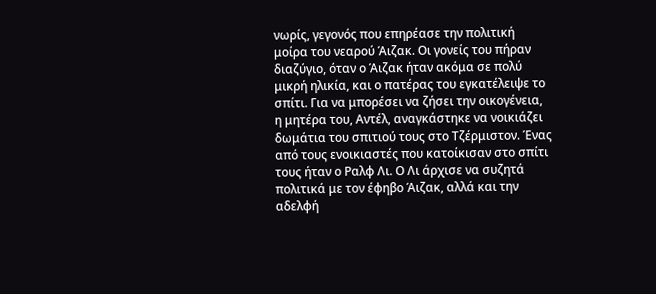νωρίς, γεγονός που επηρέασε την πολιτική μοίρα του νεαρού Άιζακ. Οι γονείς του πήραν διαζύγιο, όταν ο Άιζακ ήταν ακόμα σε πολύ μικρή ηλικία, και ο πατέρας του εγκατέλειψε το σπίτι. Για να μπορέσει να ζήσει την οικογένεια, η μητέρα του, Αντέλ, αναγκάστηκε να νοικιάζει δωμάτια του σπιτιού τους στο Τζέρμιστον. Ένας από τους ενοικιαστές που κατοίκισαν στο σπίτι τους ήταν ο Ραλφ Λι. Ο Λι άρχισε να συζητά πολιτικά με τον έφηβο Άιζακ, αλλά και την αδελφή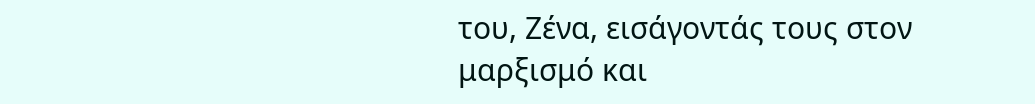του, Ζένα, εισάγοντάς τους στον μαρξισμό και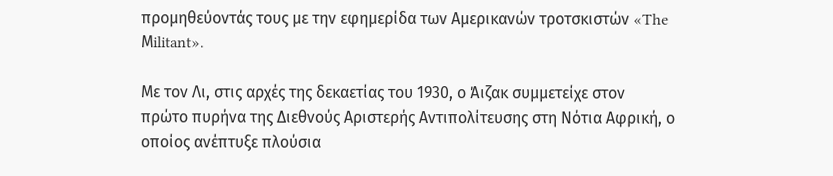προμηθεύοντάς τους με την εφημερίδα των Αμερικανών τροτσκιστών «The Μilitant».

Με τον Λι, στις αρχές της δεκαετίας του 1930, ο Άιζακ συμμετείχε στον πρώτο πυρήνα της Διεθνούς Αριστερής Αντιπολίτευσης στη Νότια Αφρική, ο οποίος ανέπτυξε πλούσια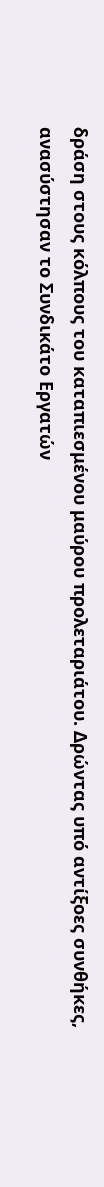δράση στους κόλπους του καταπιεσμένου μαύρου προλεταριάτου. Δρώντας υπό αντίξοες συνθήκες, ανασύστησαν το Συνδικάτο Εργατών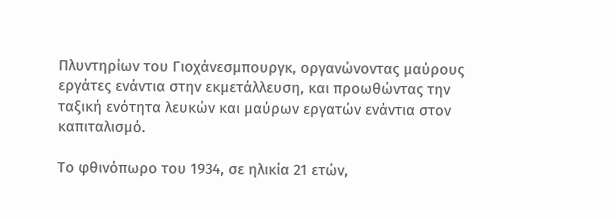Πλυντηρίων του Γιοχάνεσμπουργκ, οργανώνοντας μαύρους εργάτες ενάντια στην εκμετάλλευση, και προωθώντας την ταξική ενότητα λευκών και μαύρων εργατών ενάντια στον καπιταλισμό.

Το φθινόπωρο του 1934, σε ηλικία 21 ετών,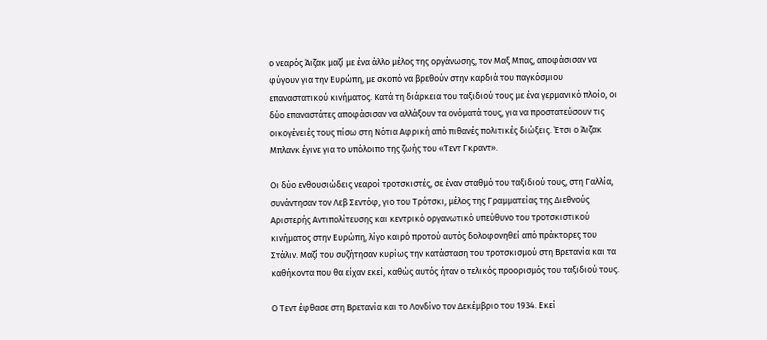ο νεαρός Άιζακ μαζί με ένα άλλο μέλος της οργάνωσης, τον Μαξ Μπας, αποφάσισαν να φύγουν για την Ευρώπη, με σκοπό να βρεθούν στην καρδιά του παγκόσμιου επαναστατικού κινήματος. Κατά τη διάρκεια του ταξιδιού τους με ένα γερμανικό πλοίο, οι δύο επαναστάτες αποφάσισαν να αλλάξουν τα ονόματά τους, για να προστατεύσουν τις οικογένειές τους πίσω στη Νότια Αφρική από πιθανές πολιτικές διώξεις. Έτσι ο Άιζακ Μπλανκ έγινε για το υπόλοιπο της ζωής του «Τεντ Γκραντ».

Οι δύο ενθουσιώδεις νεαροί τροτσκιστές, σε έναν σταθμό του ταξιδιού τους, στη Γαλλία, συνάντησαν τον Λεβ Σεντόφ, γιο του Τρότσκι, μέλος της Γραμματείας της Διεθνούς Αριστερής Αντιπολίτευσης και κεντρικό οργανωτικό υπεύθυνο του τροτσκιστικού κινήματος στην Ευρώπη, λίγο καιρό προτού αυτός δολοφονηθεί από πράκτορες του Στάλιν. Μαζί του συζήτησαν κυρίως την κατάσταση του τροτσκισμού στη Βρετανία και τα καθήκοντα που θα είχαν εκεί, καθώς αυτός ήταν ο τελικός προορισμός του ταξιδιού τους.

Ο Τεντ έφθασε στη Βρετανία και το Λονδίνο τον Δεκέμβριο του 1934. Εκεί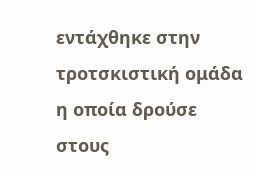εντάχθηκε στην τροτσκιστική ομάδα η οποία δρούσε στους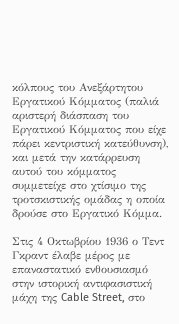κόλπους του Ανεξάρτητου Εργατικού Κόμματος (παλιά αριστερή διάσπαση του Εργατικού Κόμματος που είχε πάρει κεντριστική κατεύθυνση), και μετά την κατάρρευση αυτού του κόμματος συμμετείχε στο χτίσιμο της τροτσκιστικής ομάδας η οποία δρούσε στο Εργατικό Κόμμα.

Στις 4 Οκτωβρίου 1936 ο Τεντ Γκραντ έλαβε μέρος με επαναστατικό ενθουσιασμό στην ιστορική αντιφασιστική μάχη της Cable Street, στο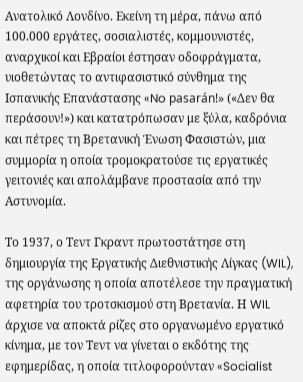Ανατολικό Λονδίνο. Εκείνη τη μέρα, πάνω από 100.000 εργάτες, σοσιαλιστές, κομμουνιστές, αναρχικοί και Εβραίοι έστησαν οδοφράγματα, υιοθετώντας το αντιφασιστικό σύνθημα της Ισπανικής Επανάστασης «No pasarán!» («Δεν θα περάσουν!») και κατατρόπωσαν με ξύλα, καδρόνια και πέτρες τη Βρετανική Ένωση Φασιστών, μια συμμορία η οποία τρομοκρατούσε τις εργατικές γειτονιές και απολάμβανε προστασία από την Αστυνομία.

Το 1937, ο Τεντ Γκραντ πρωτοστάτησε στη δημιουργία της Εργατικής Διεθνιστικής Λίγκας (WIL), της οργάνωσης η οποία αποτέλεσε την πραγματική αφετηρία του τροτσκισμού στη Βρετανία. Η WIL άρχισε να αποκτά ρίζες στο οργανωμένο εργατικό κίνημα, με τον Τεντ να γίνεται ο εκδότης της εφημερίδας, η οποία τιτλοφορούνταν «Socialist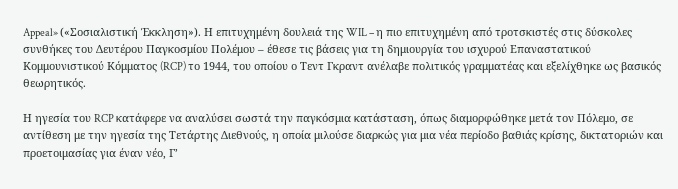Appeal» («Σοσιαλιστική Έκκληση»). Η επιτυχημένη δουλειά της WIL – η πιο επιτυχημένη από τροτσκιστές στις δύσκολες συνθήκες του Δευτέρου Παγκοσμίου Πολέμου – έθεσε τις βάσεις για τη δημιουργία του ισχυρού Επαναστατικού Κομμουνιστικού Κόμματος (RCP) το 1944, του οποίου ο Τεντ Γκραντ ανέλαβε πολιτικός γραμματέας και εξελίχθηκε ως βασικός θεωρητικός.

Η ηγεσία του RCP κατάφερε να αναλύσει σωστά την παγκόσμια κατάσταση, όπως διαμορφώθηκε μετά τον Πόλεμο, σε αντίθεση με την ηγεσία της Τετάρτης Διεθνούς, η οποία μιλούσε διαρκώς για μια νέα περίοδο βαθιάς κρίσης, δικτατοριών και προετοιμασίας για έναν νέο, Γ’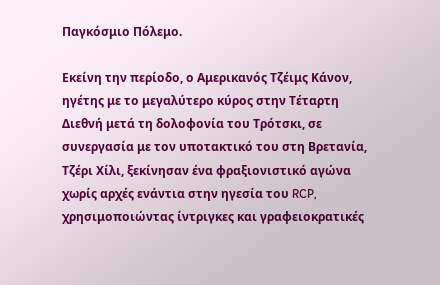Παγκόσμιο Πόλεμο.

Εκείνη την περίοδο, ο Αμερικανός Τζέιμς Κάνον, ηγέτης με το μεγαλύτερο κύρος στην Τέταρτη Διεθνή μετά τη δολοφονία του Τρότσκι, σε συνεργασία με τον υποτακτικό του στη Βρετανία, Τζέρι Χίλι, ξεκίνησαν ένα φραξιονιστικό αγώνα χωρίς αρχές ενάντια στην ηγεσία του RCP, χρησιμοποιώντας ίντριγκες και γραφειοκρατικές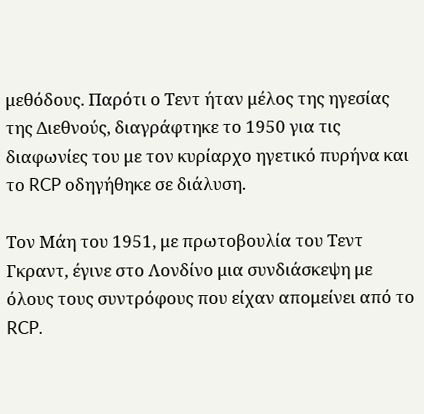μεθόδους. Παρότι ο Τεντ ήταν μέλος της ηγεσίας της Διεθνούς, διαγράφτηκε το 1950 για τις διαφωνίες του με τον κυρίαρχο ηγετικό πυρήνα και το RCP οδηγήθηκε σε διάλυση.

Τον Μάη του 1951, με πρωτοβουλία του Τεντ Γκραντ, έγινε στο Λονδίνο μια συνδιάσκεψη με όλους τους συντρόφους που είχαν απομείνει από το RCP.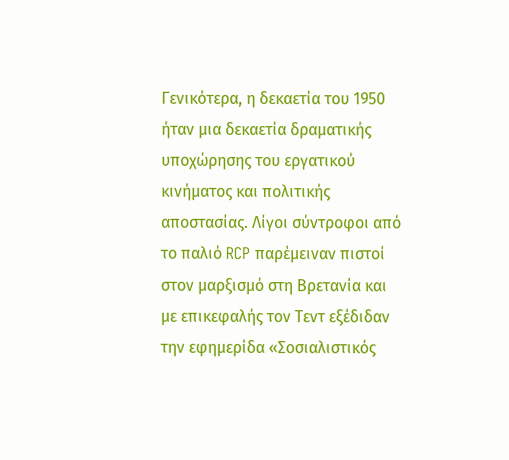Γενικότερα, η δεκαετία του 1950 ήταν μια δεκαετία δραματικής υποχώρησης του εργατικού κινήματος και πολιτικής αποστασίας. Λίγοι σύντροφοι από το παλιό RCP παρέμειναν πιστοί στον μαρξισμό στη Βρετανία και με επικεφαλής τον Τεντ εξέδιδαν την εφημερίδα «Σοσιαλιστικός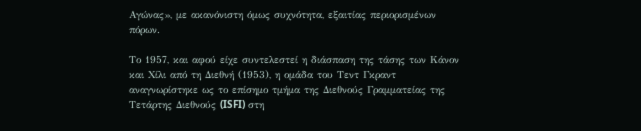Αγώνας», με ακανόνιστη όμως συχνότητα, εξαιτίας περιορισμένων πόρων.

Το 1957, και αφού είχε συντελεστεί η διάσπαση της τάσης των Κάνον και Χίλι από τη Διεθνή (1953), η ομάδα του Τεντ Γκραντ αναγνωρίστηκε ως το επίσημο τμήμα της Διεθνούς Γραμματείας της Τετάρτης Διεθνούς (ISFI) στη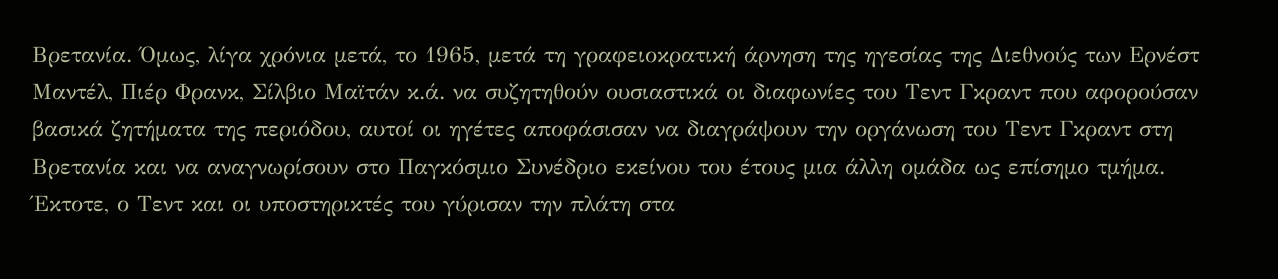Βρετανία. Όμως, λίγα χρόνια μετά, το 1965, μετά τη γραφειοκρατική άρνηση της ηγεσίας της Διεθνούς των Ερνέστ Μαντέλ, Πιέρ Φρανκ, Σίλβιο Μαϊτάν κ.ά. να συζητηθούν ουσιαστικά οι διαφωνίες του Τεντ Γκραντ που αφορούσαν βασικά ζητήματα της περιόδου, αυτοί οι ηγέτες αποφάσισαν να διαγράψουν την οργάνωση του Τεντ Γκραντ στη Βρετανία και να αναγνωρίσουν στο Παγκόσμιο Συνέδριο εκείνου του έτους μια άλλη ομάδα ως επίσημο τμήμα. Έκτοτε, ο Τεντ και οι υποστηρικτές του γύρισαν την πλάτη στα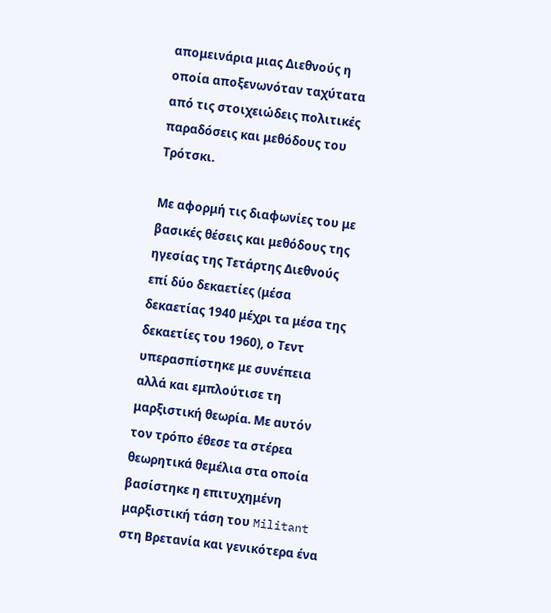απομεινάρια μιας Διεθνούς η οποία αποξενωνόταν ταχύτατα από τις στοιχειώδεις πολιτικές παραδόσεις και μεθόδους του Τρότσκι.

Με αφορμή τις διαφωνίες του με βασικές θέσεις και μεθόδους της ηγεσίας της Τετάρτης Διεθνούς επί δύο δεκαετίες (μέσα δεκαετίας 1940 μέχρι τα μέσα της δεκαετίες του 1960), ο Τεντ υπερασπίστηκε με συνέπεια αλλά και εμπλούτισε τη μαρξιστική θεωρία. Με αυτόν τον τρόπο έθεσε τα στέρεα θεωρητικά θεμέλια στα οποία βασίστηκε η επιτυχημένη μαρξιστική τάση του Militant στη Βρετανία και γενικότερα ένα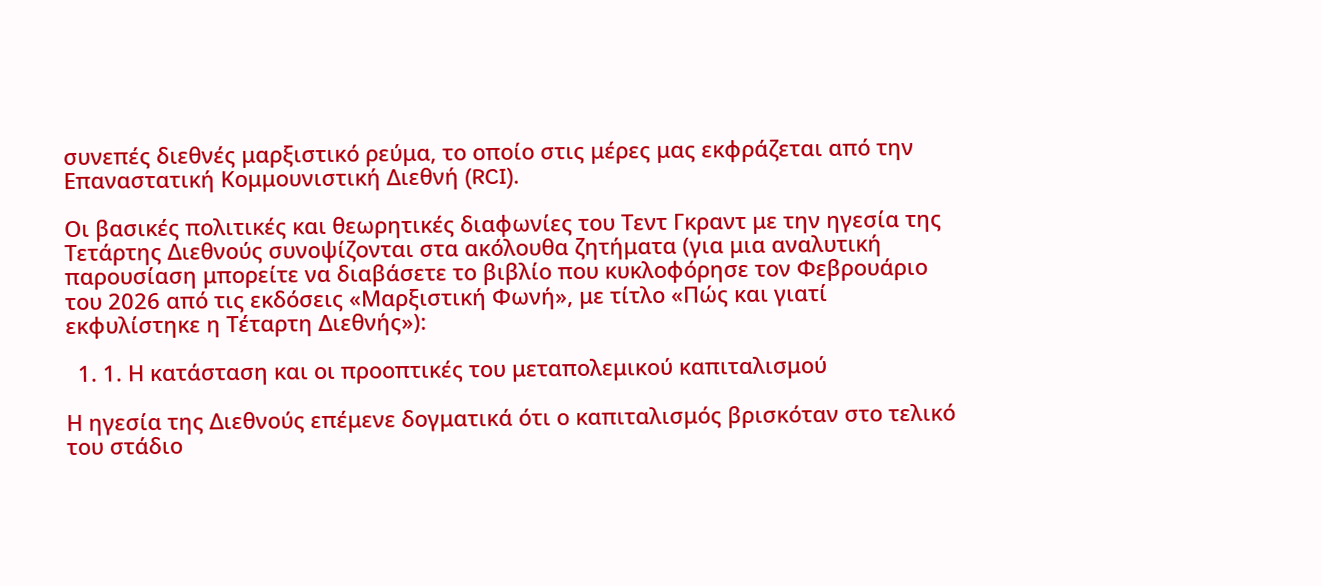συνεπές διεθνές μαρξιστικό ρεύμα, το οποίο στις μέρες μας εκφράζεται από την Επαναστατική Κομμουνιστική Διεθνή (RCI).

Οι βασικές πολιτικές και θεωρητικές διαφωνίες του Τεντ Γκραντ με την ηγεσία της Τετάρτης Διεθνούς συνοψίζονται στα ακόλουθα ζητήματα (για μια αναλυτική παρουσίαση μπορείτε να διαβάσετε το βιβλίο που κυκλοφόρησε τον Φεβρουάριο του 2026 από τις εκδόσεις «Μαρξιστική Φωνή», με τίτλο «Πώς και γιατί εκφυλίστηκε η Τέταρτη Διεθνής»):

  1. 1. Η κατάσταση και οι προοπτικές του μεταπολεμικού καπιταλισμού

Η ηγεσία της Διεθνούς επέμενε δογματικά ότι ο καπιταλισμός βρισκόταν στο τελικό του στάδιο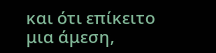και ότι επίκειτο μια άμεση,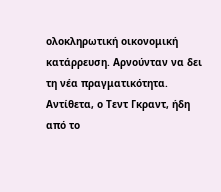ολοκληρωτική οικονομική κατάρρευση. Αρνούνταν να δει τη νέα πραγματικότητα. Αντίθετα, ο Τεντ Γκραντ, ήδη από το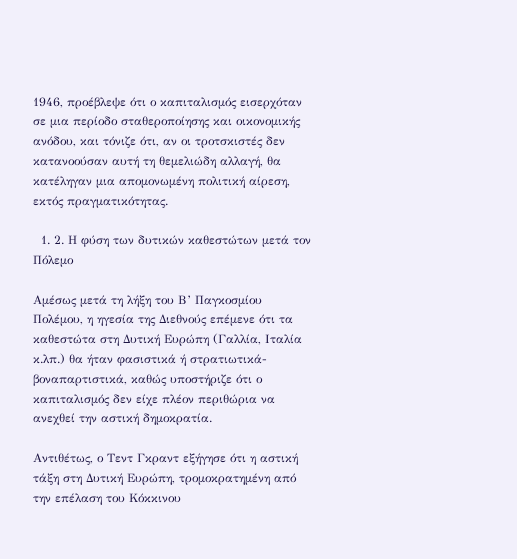1946, προέβλεψε ότι ο καπιταλισμός εισερχόταν σε μια περίοδο σταθεροποίησης και οικονομικής ανόδου, και τόνιζε ότι, αν οι τροτσκιστές δεν κατανοούσαν αυτή τη θεμελιώδη αλλαγή, θα κατέληγαν μια απομονωμένη πολιτική αίρεση, εκτός πραγματικότητας.

  1. 2. Η φύση των δυτικών καθεστώτων μετά τον Πόλεμο

Αμέσως μετά τη λήξη του Β’ Παγκοσμίου Πολέμου, η ηγεσία της Διεθνούς επέμενε ότι τα καθεστώτα στη Δυτική Ευρώπη (Γαλλία, Ιταλία κ.λπ.) θα ήταν φασιστικά ή στρατιωτικά-βοναπαρτιστικά, καθώς υποστήριζε ότι ο καπιταλισμός δεν είχε πλέον περιθώρια να ανεχθεί την αστική δημοκρατία.

Αντιθέτως, ο Τεντ Γκραντ εξήγησε ότι η αστική τάξη στη Δυτική Ευρώπη, τρομοκρατημένη από την επέλαση του Κόκκινου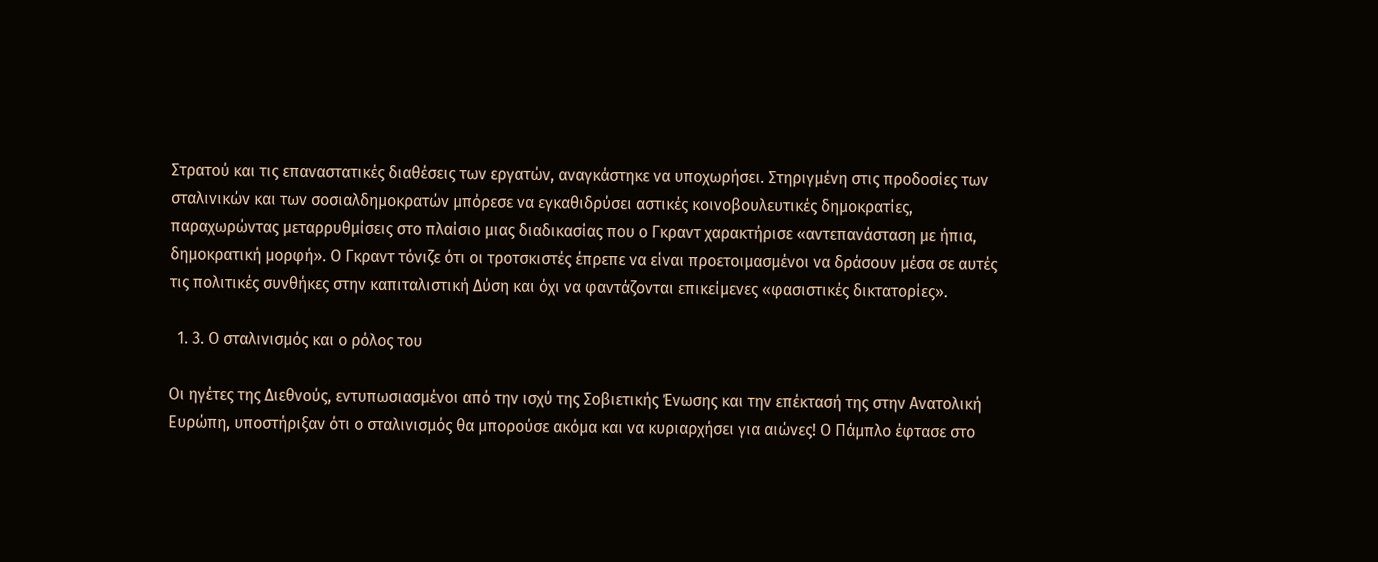Στρατού και τις επαναστατικές διαθέσεις των εργατών, αναγκάστηκε να υποχωρήσει. Στηριγμένη στις προδοσίες των σταλινικών και των σοσιαλδημοκρατών μπόρεσε να εγκαθιδρύσει αστικές κοινοβουλευτικές δημοκρατίες, παραχωρώντας μεταρρυθμίσεις στο πλαίσιο μιας διαδικασίας που ο Γκραντ χαρακτήρισε «αντεπανάσταση με ήπια, δημοκρατική μορφή». Ο Γκραντ τόνιζε ότι οι τροτσκιστές έπρεπε να είναι προετοιμασμένοι να δράσουν μέσα σε αυτές τις πολιτικές συνθήκες στην καπιταλιστική Δύση και όχι να φαντάζονται επικείμενες «φασιστικές δικτατορίες».

  1. 3. Ο σταλινισμός και ο ρόλος του

Οι ηγέτες της Διεθνούς, εντυπωσιασμένοι από την ισχύ της Σοβιετικής Ένωσης και την επέκτασή της στην Ανατολική Ευρώπη, υποστήριξαν ότι ο σταλινισμός θα μπορούσε ακόμα και να κυριαρχήσει για αιώνες! Ο Πάμπλο έφτασε στο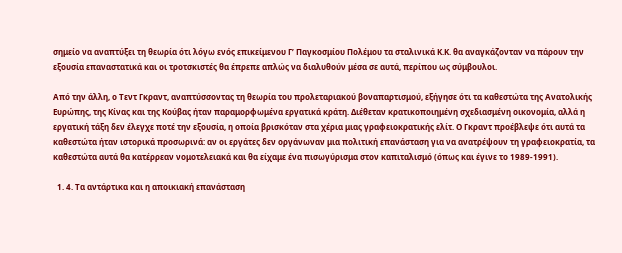σημείο να αναπτύξει τη θεωρία ότι λόγω ενός επικείμενου Γ’ Παγκοσμίου Πολέμου τα σταλινικά Κ.Κ. θα αναγκάζονταν να πάρουν την εξουσία επαναστατικά και οι τροτσκιστές θα έπρεπε απλώς να διαλυθούν μέσα σε αυτά, περίπου ως σύμβουλοι.

Από την άλλη, ο Τεντ Γκραντ, αναπτύσσοντας τη θεωρία του προλεταριακού βοναπαρτισμού, εξήγησε ότι τα καθεστώτα της Ανατολικής Ευρώπης, της Κίνας και της Κούβας ήταν παραμορφωμένα εργατικά κράτη. Διέθεταν κρατικοποιημένη σχεδιασμένη οικονομία, αλλά η εργατική τάξη δεν έλεγχε ποτέ την εξουσία, η οποία βρισκόταν στα χέρια μιας γραφειοκρατικής ελίτ. Ο Γκραντ προέβλεψε ότι αυτά τα καθεστώτα ήταν ιστορικά προσωρινά: αν οι εργάτες δεν οργάνωναν μια πολιτική επανάσταση για να ανατρέψουν τη γραφειοκρατία, τα καθεστώτα αυτά θα κατέρρεαν νομοτελειακά και θα είχαμε ένα πισωγύρισμα στον καπιταλισμό (όπως και έγινε το 1989-1991).

  1. 4. Τα αντάρτικα και η αποικιακή επανάσταση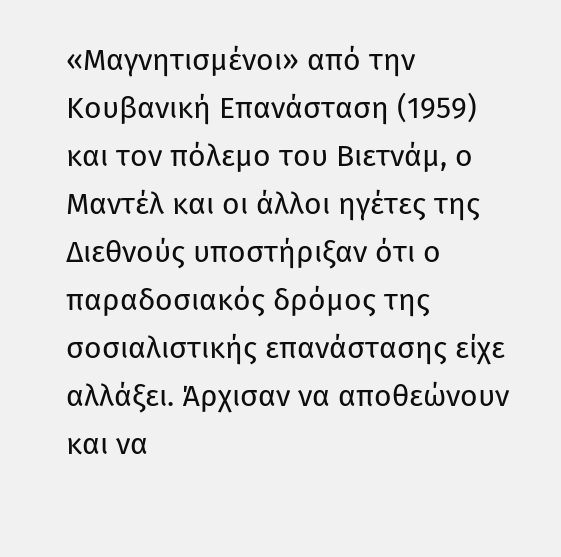«Μαγνητισμένοι» από την Κουβανική Επανάσταση (1959) και τον πόλεμο του Βιετνάμ, ο Μαντέλ και οι άλλοι ηγέτες της Διεθνούς υποστήριξαν ότι ο παραδοσιακός δρόμος της σοσιαλιστικής επανάστασης είχε αλλάξει. Άρχισαν να αποθεώνουν και να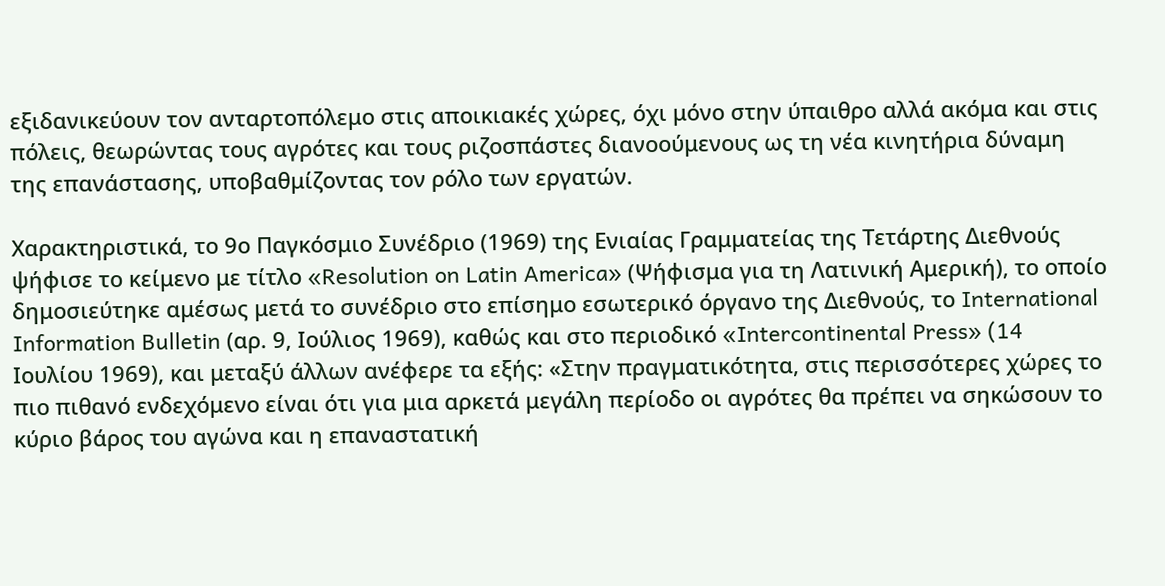εξιδανικεύουν τον ανταρτοπόλεμο στις αποικιακές χώρες, όχι μόνο στην ύπαιθρο αλλά ακόμα και στις πόλεις, θεωρώντας τους αγρότες και τους ριζοσπάστες διανοούμενους ως τη νέα κινητήρια δύναμη της επανάστασης, υποβαθμίζοντας τον ρόλο των εργατών.

Χαρακτηριστικά, το 9ο Παγκόσμιο Συνέδριο (1969) της Ενιαίας Γραμματείας της Τετάρτης Διεθνούς ψήφισε το κείμενο με τίτλο «Resolution on Latin America» (Ψήφισμα για τη Λατινική Αμερική), το οποίο δημοσιεύτηκε αμέσως μετά το συνέδριο στο επίσημο εσωτερικό όργανο της Διεθνούς, το International Information Bulletin (αρ. 9, Ιούλιος 1969), καθώς και στο περιοδικό «Intercontinental Press» (14 Ιουλίου 1969), και μεταξύ άλλων ανέφερε τα εξής: «Στην πραγματικότητα, στις περισσότερες χώρες το πιο πιθανό ενδεχόμενο είναι ότι για μια αρκετά μεγάλη περίοδο οι αγρότες θα πρέπει να σηκώσουν το κύριο βάρος του αγώνα και η επαναστατική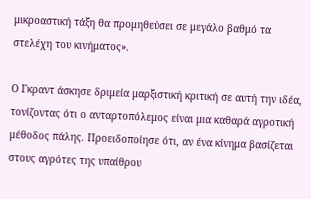μικροαστική τάξη θα προμηθεύσει σε μεγάλο βαθμό τα στελέχη του κινήματος».

Ο Γκραντ άσκησε δριμεία μαρξιστική κριτική σε αυτή την ιδέα, τονίζοντας ότι ο ανταρτοπόλεμος είναι μια καθαρά αγροτική μέθοδος πάλης. Προειδοποίησε ότι, αν ένα κίνημα βασίζεται στους αγρότες της υπαίθρου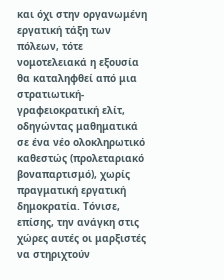και όχι στην οργανωμένη εργατική τάξη των πόλεων, τότε νομοτελειακά η εξουσία θα καταληφθεί από μια στρατιωτική-γραφειοκρατική ελίτ, οδηγώντας μαθηματικά σε ένα νέο ολοκληρωτικό καθεστώς (προλεταριακό βοναπαρτισμό), χωρίς πραγματική εργατική δημοκρατία. Τόνισε, επίσης, την ανάγκη στις χώρες αυτές οι μαρξιστές να στηριχτούν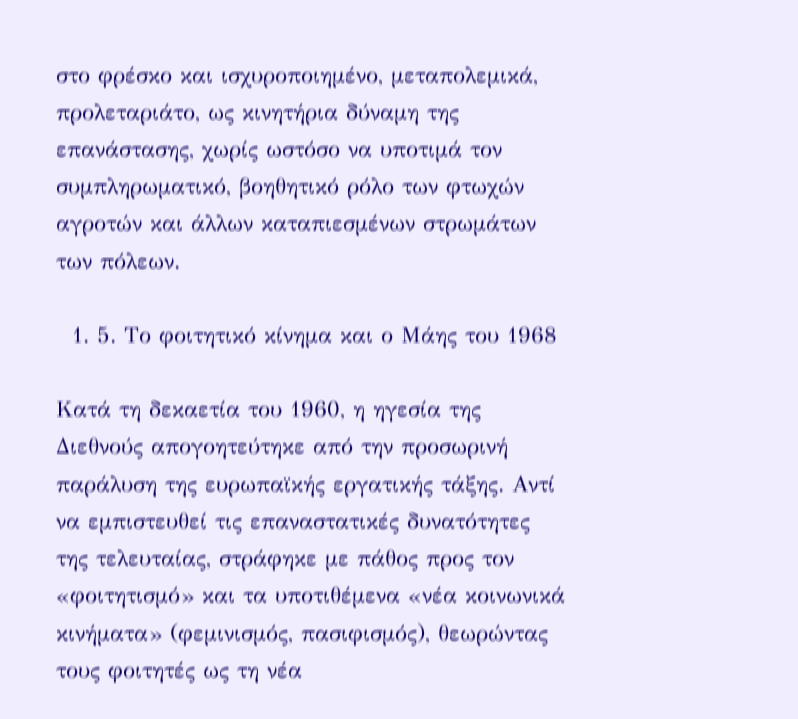στο φρέσκο και ισχυροποιημένο, μεταπολεμικά, προλεταριάτο, ως κινητήρια δύναμη της επανάστασης, χωρίς ωστόσο να υποτιμά τον συμπληρωματικό, βοηθητικό ρόλο των φτωχών αγροτών και άλλων καταπιεσμένων στρωμάτων των πόλεων.

  1. 5. Το φοιτητικό κίνημα και ο Μάης του 1968

Κατά τη δεκαετία του 1960, η ηγεσία της Διεθνούς απογοητεύτηκε από την προσωρινή παράλυση της ευρωπαϊκής εργατικής τάξης. Αντί να εμπιστευθεί τις επαναστατικές δυνατότητες της τελευταίας, στράφηκε με πάθος προς τον «φοιτητισμό» και τα υποτιθέμενα «νέα κοινωνικά κινήματα» (φεμινισμός, πασιφισμός), θεωρώντας τους φοιτητές ως τη νέα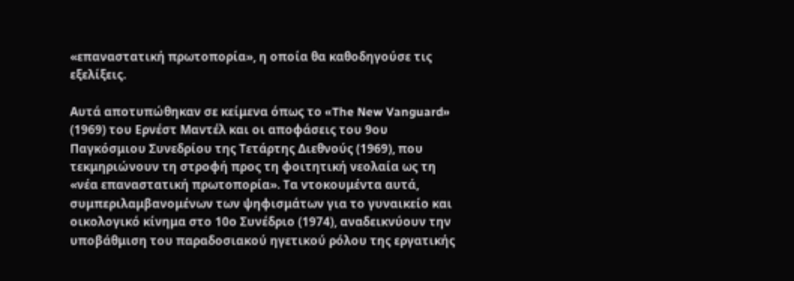«επαναστατική πρωτοπορία», η οποία θα καθοδηγούσε τις εξελίξεις.

Αυτά αποτυπώθηκαν σε κείμενα όπως το «The New Vanguard» (1969) του Ερνέστ Μαντέλ και οι αποφάσεις του 9ου Παγκόσμιου Συνεδρίου της Τετάρτης Διεθνούς (1969), που τεκμηριώνουν τη στροφή προς τη φοιτητική νεολαία ως τη «νέα επαναστατική πρωτοπορία». Τα ντοκουμέντα αυτά, συμπεριλαμβανομένων των ψηφισμάτων για το γυναικείο και οικολογικό κίνημα στο 10ο Συνέδριο (1974), αναδεικνύουν την υποβάθμιση του παραδοσιακού ηγετικού ρόλου της εργατικής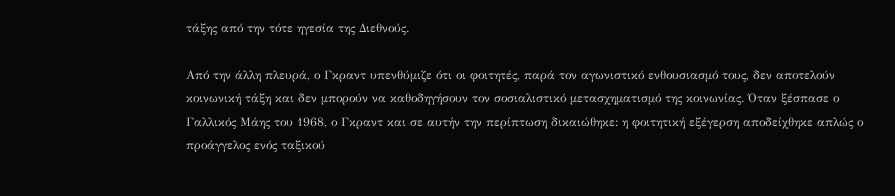τάξης από την τότε ηγεσία της Διεθνούς.

Από την άλλη πλευρά, ο Γκραντ υπενθύμιζε ότι οι φοιτητές, παρά τον αγωνιστικό ενθουσιασμό τους, δεν αποτελούν κοινωνική τάξη και δεν μπορούν να καθοδηγήσουν τον σοσιαλιστικό μετασχηματισμό της κοινωνίας. Όταν ξέσπασε ο Γαλλικός Μάης του 1968, ο Γκραντ και σε αυτήν την περίπτωση δικαιώθηκε: η φοιτητική εξέγερση αποδείχθηκε απλώς ο προάγγελος ενός ταξικού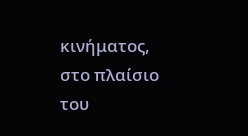κινήματος, στο πλαίσιο του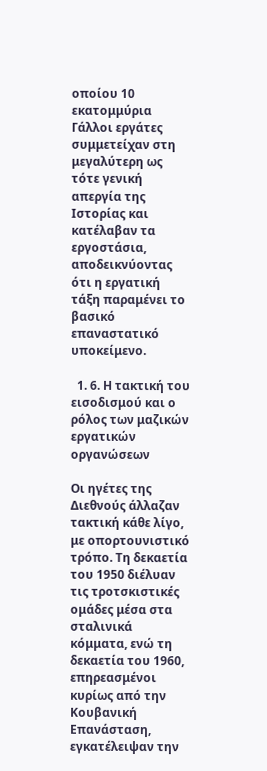οποίου 10 εκατομμύρια Γάλλοι εργάτες συμμετείχαν στη μεγαλύτερη ως τότε γενική απεργία της Ιστορίας και κατέλαβαν τα εργοστάσια, αποδεικνύοντας ότι η εργατική τάξη παραμένει το βασικό επαναστατικό υποκείμενο.

  1. 6. Η τακτική του εισοδισμού και ο ρόλος των μαζικών εργατικών οργανώσεων

Οι ηγέτες της Διεθνούς άλλαζαν τακτική κάθε λίγο, με οπορτουνιστικό τρόπο. Τη δεκαετία του 1950 διέλυαν τις τροτσκιστικές ομάδες μέσα στα σταλινικά κόμματα, ενώ τη δεκαετία του 1960, επηρεασμένοι κυρίως από την Κουβανική Επανάσταση, εγκατέλειψαν την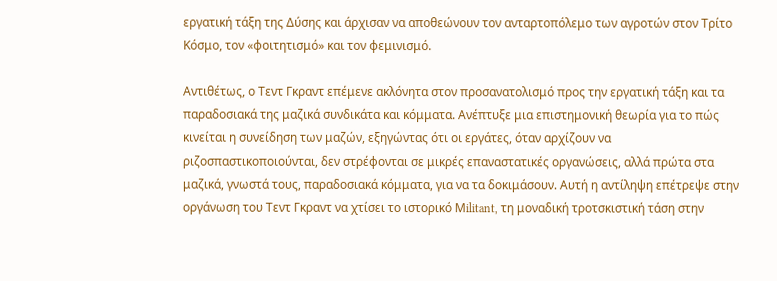εργατική τάξη της Δύσης και άρχισαν να αποθεώνουν τον ανταρτοπόλεμο των αγροτών στον Τρίτο Κόσμο, τον «φοιτητισμό» και τον φεμινισμό.

Αντιθέτως, ο Τεντ Γκραντ επέμενε ακλόνητα στον προσανατολισμό προς την εργατική τάξη και τα παραδοσιακά της μαζικά συνδικάτα και κόμματα. Ανέπτυξε μια επιστημονική θεωρία για το πώς κινείται η συνείδηση των μαζών, εξηγώντας ότι οι εργάτες, όταν αρχίζουν να ριζοσπαστικοποιούνται, δεν στρέφονται σε μικρές επαναστατικές οργανώσεις, αλλά πρώτα στα μαζικά, γνωστά τους, παραδοσιακά κόμματα, για να τα δοκιμάσουν. Αυτή η αντίληψη επέτρεψε στην οργάνωση του Τεντ Γκραντ να χτίσει το ιστορικό Μilitant, τη μοναδική τροτσκιστική τάση στην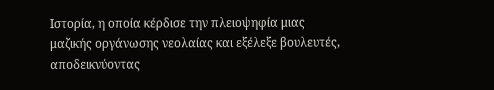Ιστορία, η οποία κέρδισε την πλειοψηφία μιας μαζικής οργάνωσης νεολαίας και εξέλεξε βουλευτές, αποδεικνύοντας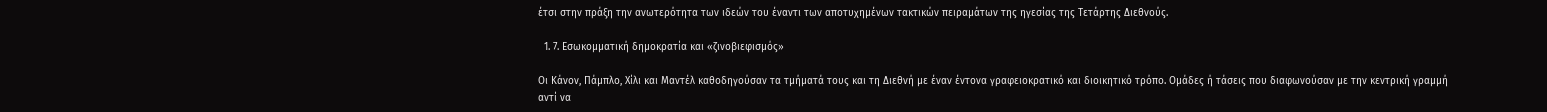έτσι στην πράξη την ανωτερότητα των ιδεών του έναντι των αποτυχημένων τακτικών πειραμάτων της ηγεσίας της Τετάρτης Διεθνούς.

  1. 7. Εσωκομματική δημοκρατία και «ζινοβιεφισμός»

Οι Κάνον, Πάμπλο, Χίλι και Μαντέλ καθοδηγούσαν τα τμήματά τους και τη Διεθνή με έναν έντονα γραφειοκρατικό και διοικητικό τρόπο. Ομάδες ή τάσεις που διαφωνούσαν με την κεντρική γραμμή αντί να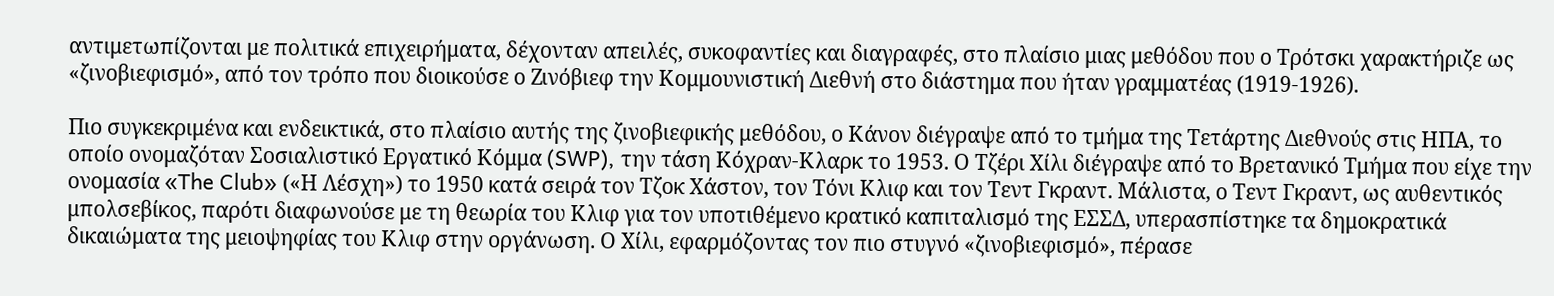αντιμετωπίζονται με πολιτικά επιχειρήματα, δέχονταν απειλές, συκοφαντίες και διαγραφές, στο πλαίσιο μιας μεθόδου που ο Τρότσκι χαρακτήριζε ως «ζινοβιεφισμό», από τον τρόπο που διοικούσε ο Ζινόβιεφ την Κομμουνιστική Διεθνή στο διάστημα που ήταν γραμματέας (1919-1926).

Πιο συγκεκριμένα και ενδεικτικά, στο πλαίσιο αυτής της ζινοβιεφικής μεθόδου, ο Κάνον διέγραψε από το τμήμα της Τετάρτης Διεθνούς στις ΗΠΑ, το οποίο ονομαζόταν Σοσιαλιστικό Εργατικό Κόμμα (SWP), την τάση Κόχραν-Κλαρκ το 1953. Ο Τζέρι Χίλι διέγραψε από το Βρετανικό Τμήμα που είχε την ονομασία «The Club» («Η Λέσχη») το 1950 κατά σειρά τον Τζοκ Χάστον, τον Τόνι Κλιφ και τον Τεντ Γκραντ. Μάλιστα, ο Τεντ Γκραντ, ως αυθεντικός μπολσεβίκος, παρότι διαφωνούσε με τη θεωρία του Κλιφ για τον υποτιθέμενο κρατικό καπιταλισμό της ΕΣΣΔ, υπερασπίστηκε τα δημοκρατικά δικαιώματα της μειοψηφίας του Κλιφ στην οργάνωση. Ο Χίλι, εφαρμόζοντας τον πιο στυγνό «ζινοβιεφισμό», πέρασε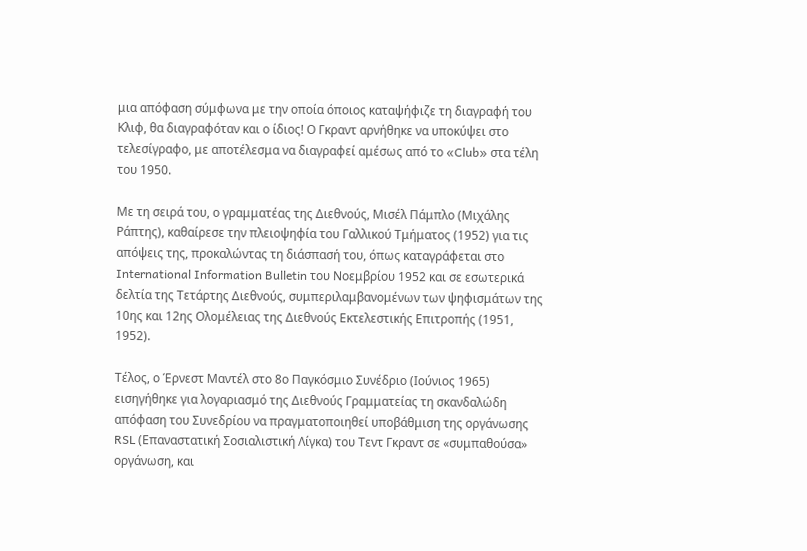μια απόφαση σύμφωνα με την οποία όποιος καταψήφιζε τη διαγραφή του Κλιφ, θα διαγραφόταν και ο ίδιος! Ο Γκραντ αρνήθηκε να υποκύψει στο τελεσίγραφο, με αποτέλεσμα να διαγραφεί αμέσως από το «Club» στα τέλη του 1950.

Με τη σειρά του, ο γραμματέας της Διεθνούς, Μισέλ Πάμπλο (Μιχάλης Ράπτης), καθαίρεσε την πλειοψηφία του Γαλλικού Τμήματος (1952) για τις απόψεις της, προκαλώντας τη διάσπασή του, όπως καταγράφεται στο International Information Bulletin του Νοεμβρίου 1952 και σε εσωτερικά δελτία της Τετάρτης Διεθνούς, συμπεριλαμβανομένων των ψηφισμάτων της 10ης και 12ης Ολομέλειας της Διεθνούς Εκτελεστικής Επιτροπής (1951, 1952).

Τέλος, ο Έρνεστ Μαντέλ στο 8ο Παγκόσμιο Συνέδριο (Ιούνιος 1965) εισηγήθηκε για λογαριασμό της Διεθνούς Γραμματείας τη σκανδαλώδη απόφαση του Συνεδρίου να πραγματοποιηθεί υποβάθμιση της οργάνωσης RSL (Επαναστατική Σοσιαλιστική Λίγκα) του Τεντ Γκραντ σε «συμπαθούσα» οργάνωση, και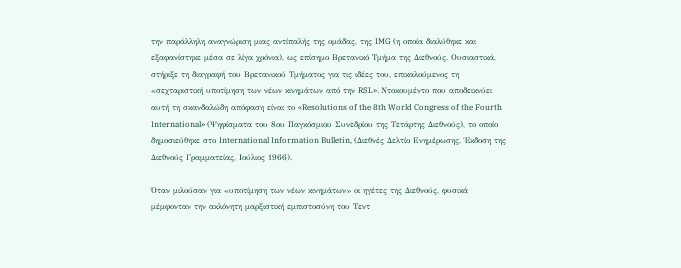την παράλληλη αναγνώριση μιας αντίπαλής της ομάδας, της IMG (η οποία διαλύθηκε και εξαφανίστηκε μέσα σε λίγα χρόνια), ως επίσημο Βρετανικό Τμήμα της Διεθνούς. Ουσιαστικά, στήριξε τη διαγραφή του Βρετανικού Τμήματος για τις ιδέες του, επικαλούμενος τη «σεχταριστική υποτίμηση των νέων κινημάτων από την RSL». Ντοκουμέντο που αποδεικνύει αυτή τη σκανδαλώδη απόφαση είναι το «Resolutions of the 8th World Congress of the Fourth International» (Ψηφίσματα του 8ου Παγκόσμιου Συνεδρίου της Τετάρτης Διεθνούς), το οποίο δημοσιεύθηκε στο International Information Bulletin, (Διεθνές Δελτίο Ενημέρωσης, Έκδοση της Διεθνούς Γραμματείας, Ιούλιος 1966).

Όταν μιλούσαν για «υποτίμηση των νέων κινημάτων» οι ηγέτες της Διεθνούς, φυσικά μέμφονταν την ακλόνητη μαρξιστική εμπιστοσύνη του Τεντ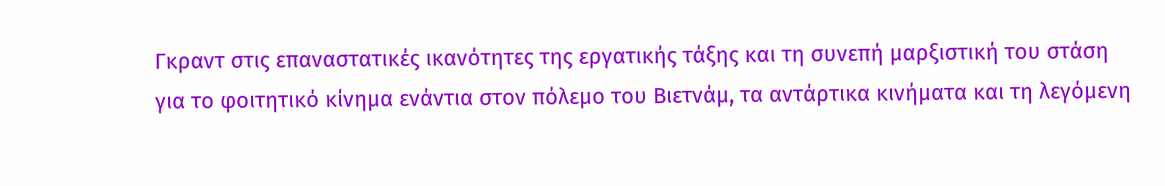Γκραντ στις επαναστατικές ικανότητες της εργατικής τάξης και τη συνεπή μαρξιστική του στάση για το φοιτητικό κίνημα ενάντια στον πόλεμο του Βιετνάμ, τα αντάρτικα κινήματα και τη λεγόμενη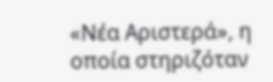«Νέα Αριστερά», η οποία στηριζόταν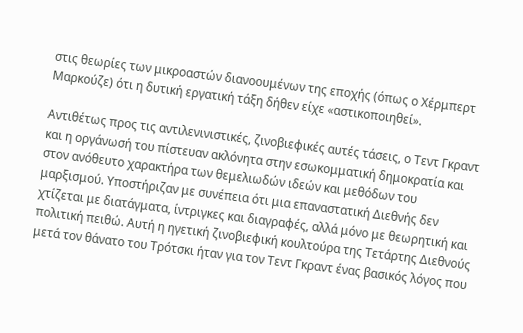στις θεωρίες των μικροαστών διανοουμένων της εποχής (όπως ο Χέρμπερτ Μαρκούζε) ότι η δυτική εργατική τάξη δήθεν είχε «αστικοποιηθεί».

Αντιθέτως προς τις αντιλενινιστικές, ζινοβιεφικές αυτές τάσεις, ο Τεντ Γκραντ και η οργάνωσή του πίστευαν ακλόνητα στην εσωκομματική δημοκρατία και στον ανόθευτο χαρακτήρα των θεμελιωδών ιδεών και μεθόδων του μαρξισμού. Υποστήριζαν με συνέπεια ότι μια επαναστατική Διεθνής δεν χτίζεται με διατάγματα, ίντριγκες και διαγραφές, αλλά μόνο με θεωρητική και πολιτική πειθώ. Αυτή η ηγετική ζινοβιεφική κουλτούρα της Τετάρτης Διεθνούς μετά τον θάνατο του Τρότσκι ήταν για τον Τεντ Γκραντ ένας βασικός λόγος που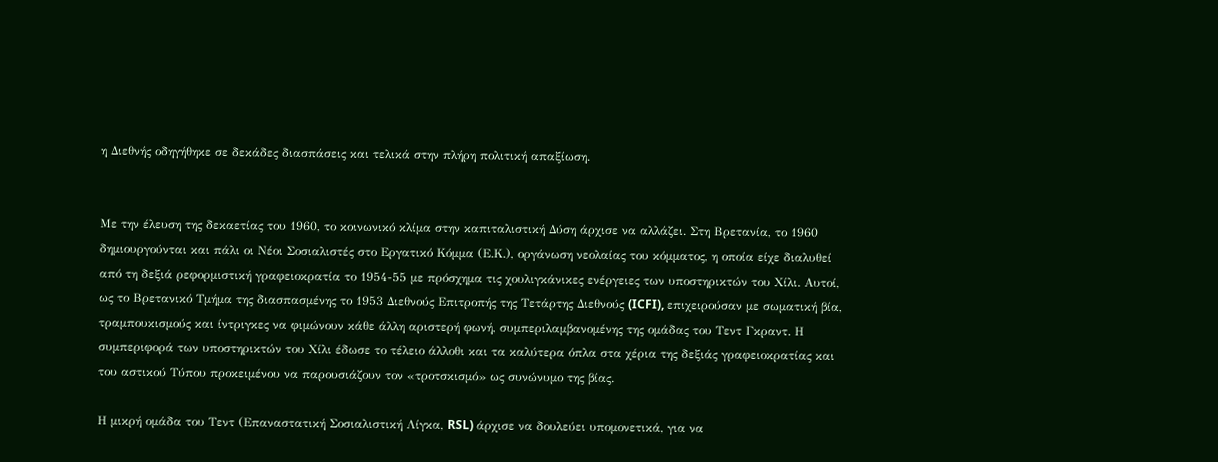η Διεθνής οδηγήθηκε σε δεκάδες διασπάσεις και τελικά στην πλήρη πολιτική απαξίωση.


Με την έλευση της δεκαετίας του 1960, το κοινωνικό κλίμα στην καπιταλιστική Δύση άρχισε να αλλάζει. Στη Βρετανία, το 1960 δημιουργούνται και πάλι οι Νέοι Σοσιαλιστές στο Εργατικό Κόμμα (Ε.Κ.), οργάνωση νεολαίας του κόμματος, η οποία είχε διαλυθεί από τη δεξιά ρεφορμιστική γραφειοκρατία το 1954-55 με πρόσχημα τις χουλιγκάνικες ενέργειες των υποστηρικτών του Χίλι. Αυτοί, ως το Βρετανικό Τμήμα της διασπασμένης το 1953 Διεθνούς Επιτροπής της Τετάρτης Διεθνούς (ICFI), επιχειρούσαν με σωματική βία, τραμπουκισμούς και ίντριγκες να φιμώνουν κάθε άλλη αριστερή φωνή, συμπεριλαμβανομένης της ομάδας του Τεντ Γκραντ. Η συμπεριφορά των υποστηρικτών του Χίλι έδωσε το τέλειο άλλοθι και τα καλύτερα όπλα στα χέρια της δεξιάς γραφειοκρατίας και του αστικού Τύπου προκειμένου να παρουσιάζουν τον «τροτσκισμό» ως συνώνυμο της βίας.

Η μικρή ομάδα του Τεντ (Επαναστατική Σοσιαλιστική Λίγκα, RSL) άρχισε να δουλεύει υπομονετικά, για να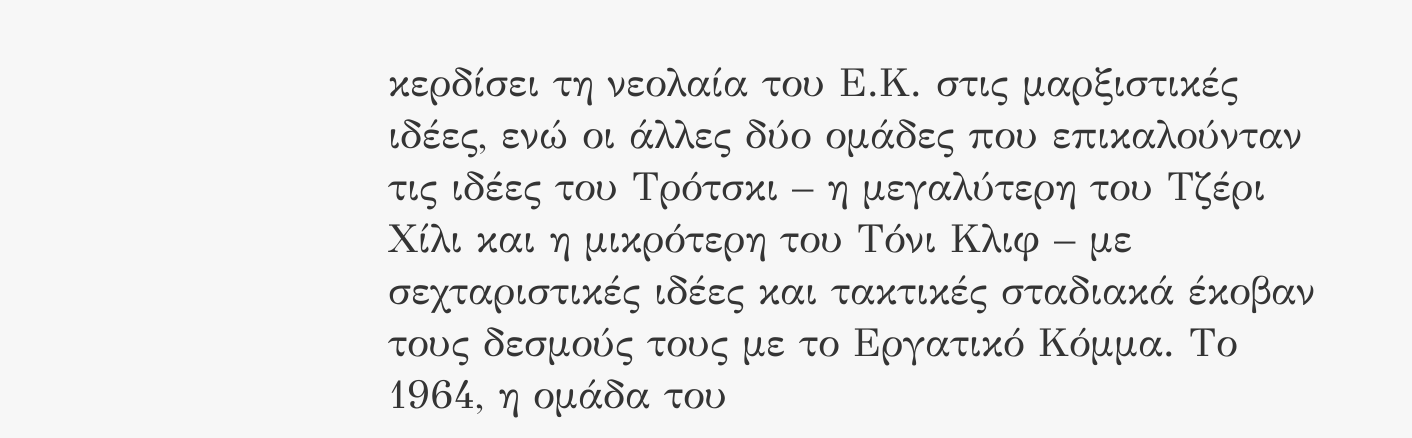κερδίσει τη νεολαία του Ε.Κ. στις μαρξιστικές ιδέες, ενώ οι άλλες δύο ομάδες που επικαλούνταν τις ιδέες του Τρότσκι – η μεγαλύτερη του Τζέρι Χίλι και η μικρότερη του Τόνι Κλιφ – με σεχταριστικές ιδέες και τακτικές σταδιακά έκοβαν τους δεσμούς τους με το Εργατικό Κόμμα. Το 1964, η ομάδα του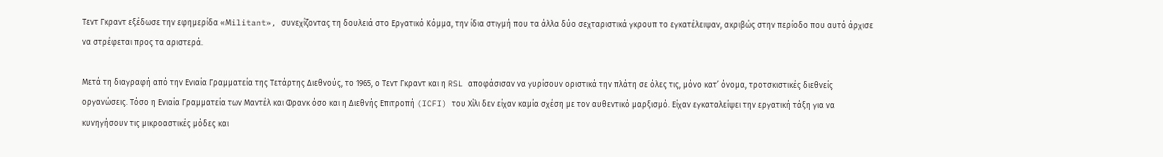Τεντ Γκραντ εξέδωσε την εφημερίδα «Μilitant», συνεχίζοντας τη δουλειά στο Εργατικό Κόμμα, την ίδια στιγμή που τα άλλα δύο σεχταριστικά γκρουπ το εγκατέλειψαν, ακριβώς στην περίοδο που αυτό άρχισε να στρέφεται προς τα αριστερά.

Μετά τη διαγραφή από την Ενιαία Γραμματεία της Τετάρτης Διεθνούς, το 1965, ο Τεντ Γκραντ και η RSL αποφάσισαν να γυρίσουν οριστικά την πλάτη σε όλες τις, μόνο κατ’ όνομα, τροτσκιστικές διεθνείς οργανώσεις. Τόσο η Ενιαία Γραμματεία των Μαντέλ και Φρανκ όσο και η Διεθνής Επιτροπή (ICFI) του Χίλι δεν είχαν καμία σχέση με τον αυθεντικό μαρξισμό. Είχαν εγκαταλείψει την εργατική τάξη για να κυνηγήσουν τις μικροαστικές μόδες και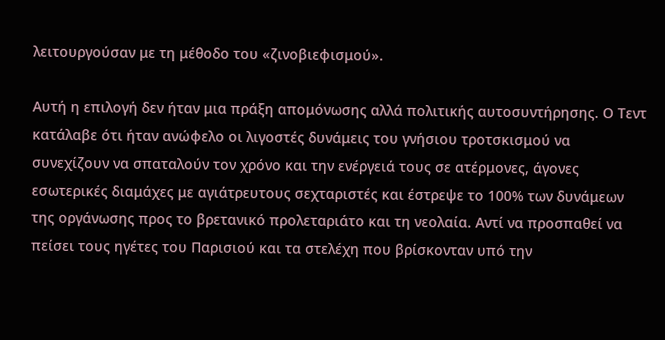λειτουργούσαν με τη μέθοδο του «ζινοβιεφισμού».

Αυτή η επιλογή δεν ήταν μια πράξη απομόνωσης αλλά πολιτικής αυτοσυντήρησης. Ο Τεντ κατάλαβε ότι ήταν ανώφελο οι λιγοστές δυνάμεις του γνήσιου τροτσκισμού να συνεχίζουν να σπαταλούν τον χρόνο και την ενέργειά τους σε ατέρμονες, άγονες εσωτερικές διαμάχες με αγιάτρευτους σεχταριστές και έστρεψε το 100% των δυνάμεων της οργάνωσης προς το βρετανικό προλεταριάτο και τη νεολαία. Αντί να προσπαθεί να πείσει τους ηγέτες του Παρισιού και τα στελέχη που βρίσκονταν υπό την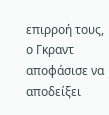επιρροή τους, ο Γκραντ αποφάσισε να αποδείξει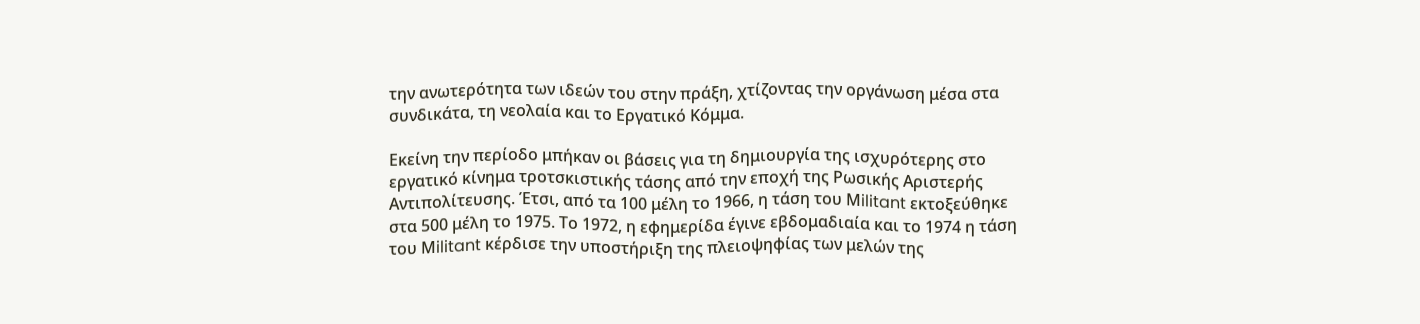την ανωτερότητα των ιδεών του στην πράξη, χτίζοντας την οργάνωση μέσα στα συνδικάτα, τη νεολαία και το Εργατικό Κόμμα.

Εκείνη την περίοδο μπήκαν οι βάσεις για τη δημιουργία της ισχυρότερης στο εργατικό κίνημα τροτσκιστικής τάσης από την εποχή της Ρωσικής Αριστερής Αντιπολίτευσης. Έτσι, από τα 100 μέλη το 1966, η τάση του Μilitant εκτοξεύθηκε στα 500 μέλη το 1975. Το 1972, η εφημερίδα έγινε εβδομαδιαία και το 1974 η τάση του Μilitant κέρδισε την υποστήριξη της πλειοψηφίας των μελών της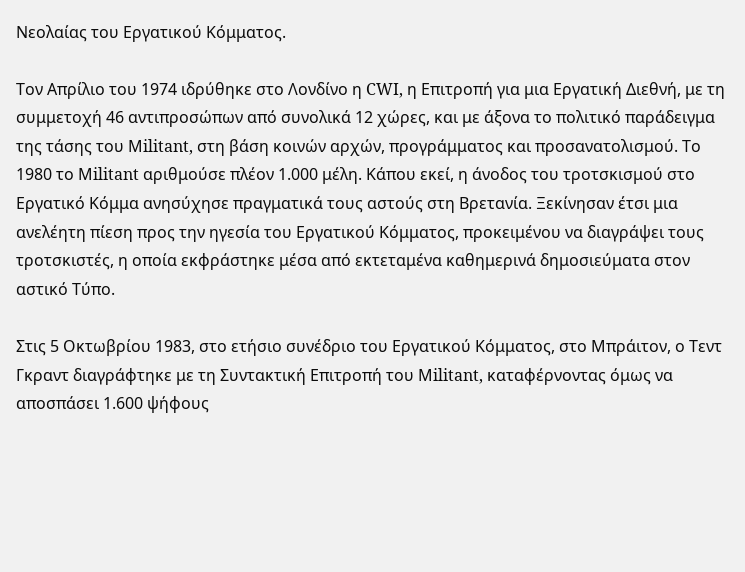Νεολαίας του Εργατικού Κόμματος.

Τον Απρίλιο του 1974 ιδρύθηκε στο Λονδίνο η CWI, η Επιτροπή για μια Εργατική Διεθνή, με τη συμμετοχή 46 αντιπροσώπων από συνολικά 12 χώρες, και με άξονα το πολιτικό παράδειγμα της τάσης του Μilitant, στη βάση κοινών αρχών, προγράμματος και προσανατολισμού. Το 1980 το Μilitant αριθμούσε πλέον 1.000 μέλη. Κάπου εκεί, η άνοδος του τροτσκισμού στο Εργατικό Κόμμα ανησύχησε πραγματικά τους αστούς στη Βρετανία. Ξεκίνησαν έτσι μια ανελέητη πίεση προς την ηγεσία του Εργατικού Κόμματος, προκειμένου να διαγράψει τους τροτσκιστές, η οποία εκφράστηκε μέσα από εκτεταμένα καθημερινά δημοσιεύματα στον αστικό Τύπο.

Στις 5 Οκτωβρίου 1983, στο ετήσιο συνέδριο του Εργατικού Κόμματος, στο Μπράιτον, ο Τεντ Γκραντ διαγράφτηκε με τη Συντακτική Επιτροπή του Μilitant, καταφέρνοντας όμως να αποσπάσει 1.600 ψήφους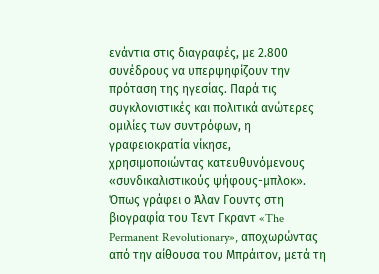ενάντια στις διαγραφές, με 2.800 συνέδρους να υπερψηφίζουν την πρόταση της ηγεσίας. Παρά τις συγκλονιστικές και πολιτικά ανώτερες ομιλίες των συντρόφων, η γραφειοκρατία νίκησε, χρησιμοποιώντας κατευθυνόμενους «συνδικαλιστικούς ψήφους-μπλοκ». Όπως γράφει ο Άλαν Γουντς στη βιογραφία του Τεντ Γκραντ «The Permanent Revolutionary», αποχωρώντας από την αίθουσα του Μπράιτον, μετά τη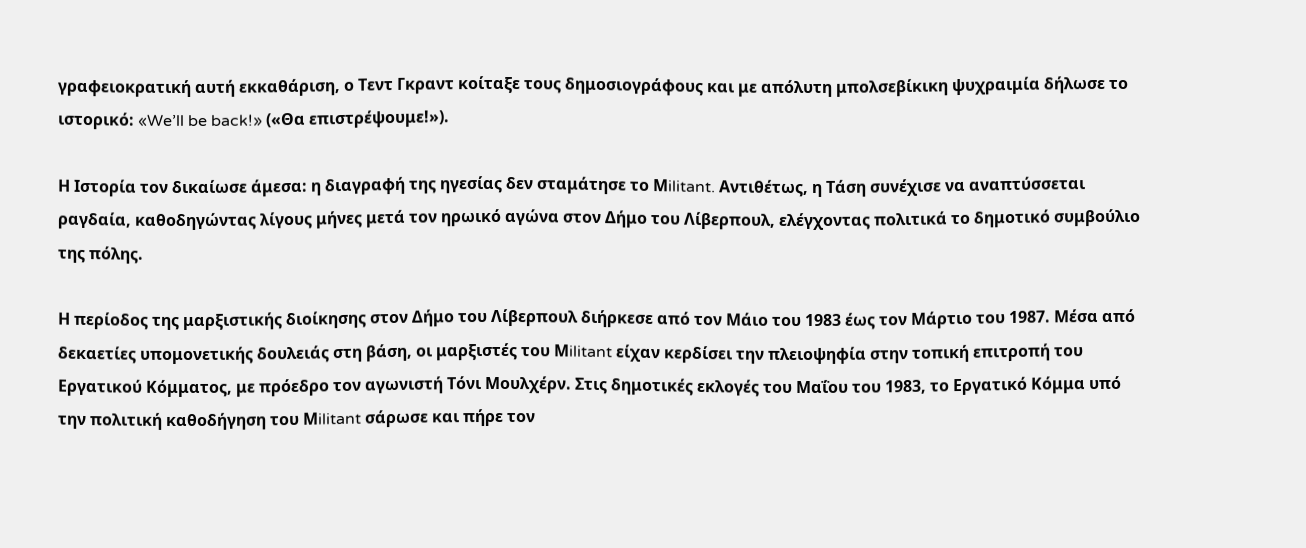γραφειοκρατική αυτή εκκαθάριση, ο Τεντ Γκραντ κοίταξε τους δημοσιογράφους και με απόλυτη μπολσεβίκικη ψυχραιμία δήλωσε το ιστορικό: «We’ll be back!» («Θα επιστρέψουμε!»).

Η Ιστορία τον δικαίωσε άμεσα: η διαγραφή της ηγεσίας δεν σταμάτησε το Μilitant. Αντιθέτως, η Τάση συνέχισε να αναπτύσσεται ραγδαία, καθοδηγώντας λίγους μήνες μετά τον ηρωικό αγώνα στον Δήμο του Λίβερπουλ, ελέγχοντας πολιτικά το δημοτικό συμβούλιο της πόλης.

Η περίοδος της μαρξιστικής διοίκησης στον Δήμο του Λίβερπουλ διήρκεσε από τον Μάιο του 1983 έως τον Μάρτιο του 1987. Μέσα από δεκαετίες υπομονετικής δουλειάς στη βάση, οι μαρξιστές του Μilitant είχαν κερδίσει την πλειοψηφία στην τοπική επιτροπή του Εργατικού Κόμματος, με πρόεδρο τον αγωνιστή Τόνι Μουλχέρν. Στις δημοτικές εκλογές του Μαΐου του 1983, το Εργατικό Κόμμα υπό την πολιτική καθοδήγηση του Μilitant σάρωσε και πήρε τον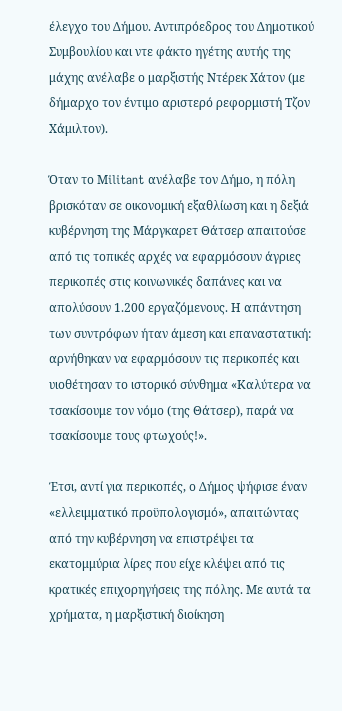έλεγχο του Δήμου. Αντιπρόεδρος του Δημοτικού Συμβουλίου και ντε φάκτο ηγέτης αυτής της μάχης ανέλαβε ο μαρξιστής Ντέρεκ Χάτον (με δήμαρχο τον έντιμο αριστερό ρεφορμιστή Τζον Χάμιλτον).

Όταν το Μilitant ανέλαβε τον Δήμο, η πόλη βρισκόταν σε οικονομική εξαθλίωση και η δεξιά κυβέρνηση της Μάργκαρετ Θάτσερ απαιτούσε από τις τοπικές αρχές να εφαρμόσουν άγριες περικοπές στις κοινωνικές δαπάνες και να απολύσουν 1.200 εργαζόμενους. Η απάντηση των συντρόφων ήταν άμεση και επαναστατική: αρνήθηκαν να εφαρμόσουν τις περικοπές και υιοθέτησαν το ιστορικό σύνθημα «Καλύτερα να τσακίσουμε τον νόμο (της Θάτσερ), παρά να τσακίσουμε τους φτωχούς!».

Έτσι, αντί για περικοπές, ο Δήμος ψήφισε έναν «ελλειμματικό προϋπολογισμό», απαιτώντας από την κυβέρνηση να επιστρέψει τα εκατομμύρια λίρες που είχε κλέψει από τις κρατικές επιχορηγήσεις της πόλης. Με αυτά τα χρήματα, η μαρξιστική διοίκηση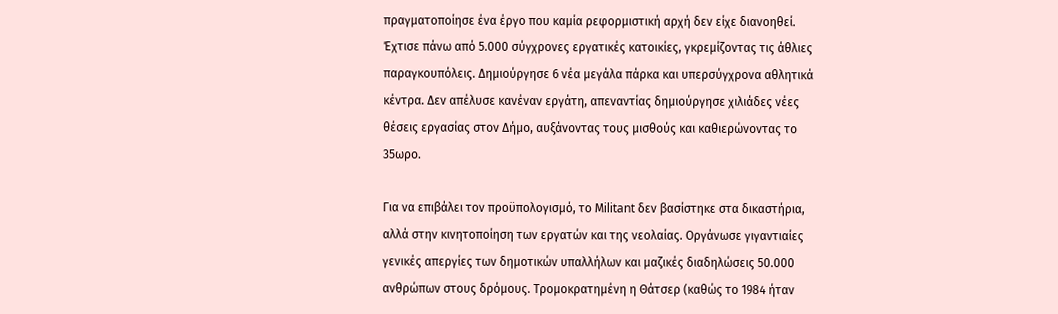πραγματοποίησε ένα έργο που καμία ρεφορμιστική αρχή δεν είχε διανοηθεί. Έχτισε πάνω από 5.000 σύγχρονες εργατικές κατοικίες, γκρεμίζοντας τις άθλιες παραγκουπόλεις. Δημιούργησε 6 νέα μεγάλα πάρκα και υπερσύγχρονα αθλητικά κέντρα. Δεν απέλυσε κανέναν εργάτη, απεναντίας δημιούργησε χιλιάδες νέες θέσεις εργασίας στον Δήμο, αυξάνοντας τους μισθούς και καθιερώνοντας το 35ωρο.

Για να επιβάλει τον προϋπολογισμό, το Μilitant δεν βασίστηκε στα δικαστήρια, αλλά στην κινητοποίηση των εργατών και της νεολαίας. Οργάνωσε γιγαντιαίες γενικές απεργίες των δημοτικών υπαλλήλων και μαζικές διαδηλώσεις 50.000 ανθρώπων στους δρόμους. Τρομοκρατημένη η Θάτσερ (καθώς το 1984 ήταν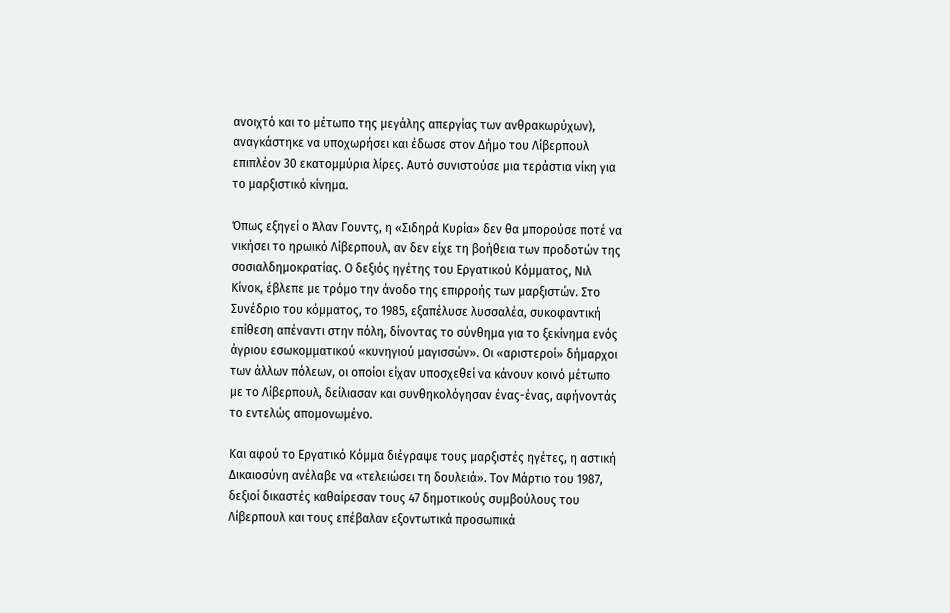ανοιχτό και το μέτωπο της μεγάλης απεργίας των ανθρακωρύχων), αναγκάστηκε να υποχωρήσει και έδωσε στον Δήμο του Λίβερπουλ επιπλέον 30 εκατομμύρια λίρες. Αυτό συνιστούσε μια τεράστια νίκη για το μαρξιστικό κίνημα.

Όπως εξηγεί ο Άλαν Γουντς, η «Σιδηρά Κυρία» δεν θα μπορούσε ποτέ να νικήσει το ηρωικό Λίβερπουλ, αν δεν είχε τη βοήθεια των προδοτών της σοσιαλδημοκρατίας. Ο δεξιός ηγέτης του Εργατικού Κόμματος, Νιλ Κίνοκ, έβλεπε με τρόμο την άνοδο της επιρροής των μαρξιστών. Στο Συνέδριο του κόμματος, το 1985, εξαπέλυσε λυσσαλέα, συκοφαντική επίθεση απέναντι στην πόλη, δίνοντας το σύνθημα για το ξεκίνημα ενός άγριου εσωκομματικού «κυνηγιού μαγισσών». Οι «αριστεροί» δήμαρχοι των άλλων πόλεων, οι οποίοι είχαν υποσχεθεί να κάνουν κοινό μέτωπο με το Λίβερπουλ, δείλιασαν και συνθηκολόγησαν ένας-ένας, αφήνοντάς το εντελώς απομονωμένο.

Και αφού το Εργατικό Κόμμα διέγραψε τους μαρξιστές ηγέτες, η αστική Δικαιοσύνη ανέλαβε να «τελειώσει τη δουλειά». Τον Μάρτιο του 1987, δεξιοί δικαστές καθαίρεσαν τους 47 δημοτικούς συμβούλους του Λίβερπουλ και τους επέβαλαν εξοντωτικά προσωπικά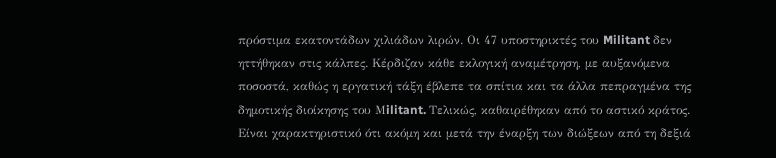πρόστιμα εκατοντάδων χιλιάδων λιρών. Οι 47 υποστηρικτές του Militant δεν ηττήθηκαν στις κάλπες. Κέρδιζαν κάθε εκλογική αναμέτρηση, με αυξανόμενα ποσοστά, καθώς η εργατική τάξη έβλεπε τα σπίτια και τα άλλα πεπραγμένα της δημοτικής διοίκησης του Μilitant. Τελικώς, καθαιρέθηκαν από το αστικό κράτος. Είναι χαρακτηριστικό ότι ακόμη και μετά την έναρξη των διώξεων από τη δεξιά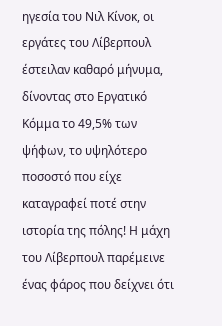ηγεσία του Νιλ Κίνοκ, οι εργάτες του Λίβερπουλ έστειλαν καθαρό μήνυμα, δίνοντας στο Εργατικό Κόμμα το 49,5% των ψήφων, το υψηλότερο ποσοστό που είχε καταγραφεί ποτέ στην ιστορία της πόλης! Η μάχη του Λίβερπουλ παρέμεινε ένας φάρος που δείχνει ότι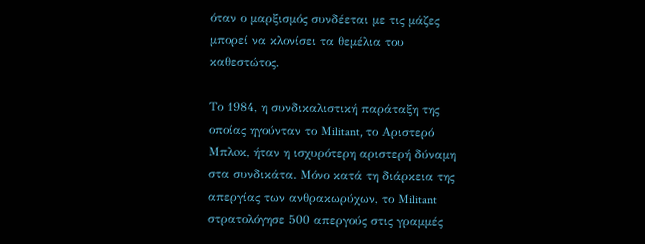όταν ο μαρξισμός συνδέεται με τις μάζες μπορεί να κλονίσει τα θεμέλια του καθεστώτος.

Το 1984, η συνδικαλιστική παράταξη της οποίας ηγούνταν το Μilitant, το Αριστερό Μπλoκ, ήταν η ισχυρότερη αριστερή δύναμη στα συνδικάτα. Μόνο κατά τη διάρκεια της απεργίας των ανθρακωρύχων, το Μilitant στρατολόγησε 500 απεργούς στις γραμμές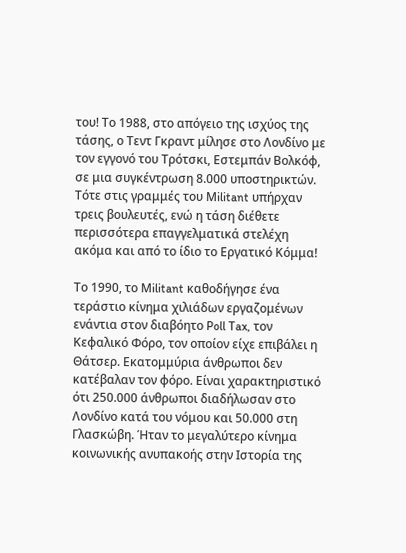του! Το 1988, στο απόγειο της ισχύος της τάσης, ο Τεντ Γκραντ μίλησε στο Λονδίνο με τον εγγονό του Τρότσκι, Εστεμπάν Βολκόφ, σε μια συγκέντρωση 8.000 υποστηρικτών. Τότε στις γραμμές του Μilitant υπήρχαν τρεις βουλευτές, ενώ η τάση διέθετε περισσότερα επαγγελματικά στελέχη ακόμα και από το ίδιο το Εργατικό Κόμμα!

Το 1990, το Μilitant καθοδήγησε ένα τεράστιο κίνημα χιλιάδων εργαζομένων ενάντια στον διαβόητο Poll Tax, τον Κεφαλικό Φόρο, τον οποίον είχε επιβάλει η Θάτσερ. Εκατομμύρια άνθρωποι δεν κατέβαλαν τον φόρο. Είναι χαρακτηριστικό ότι 250.000 άνθρωποι διαδήλωσαν στο Λονδίνο κατά του νόμου και 50.000 στη Γλασκώβη. Ήταν το μεγαλύτερο κίνημα κοινωνικής ανυπακοής στην Ιστορία της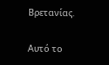Βρετανίας.

Αυτό το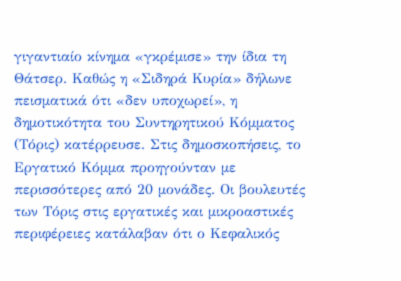γιγαντιαίο κίνημα «γκρέμισε» την ίδια τη Θάτσερ. Καθώς η «Σιδηρά Κυρία» δήλωνε πεισματικά ότι «δεν υποχωρεί», η δημοτικότητα του Συντηρητικού Κόμματος (Τόρις) κατέρρευσε. Στις δημοσκοπήσεις, το Εργατικό Κόμμα προηγούνταν με περισσότερες από 20 μονάδες. Οι βουλευτές των Τόρις στις εργατικές και μικροαστικές περιφέρειες κατάλαβαν ότι ο Κεφαλικός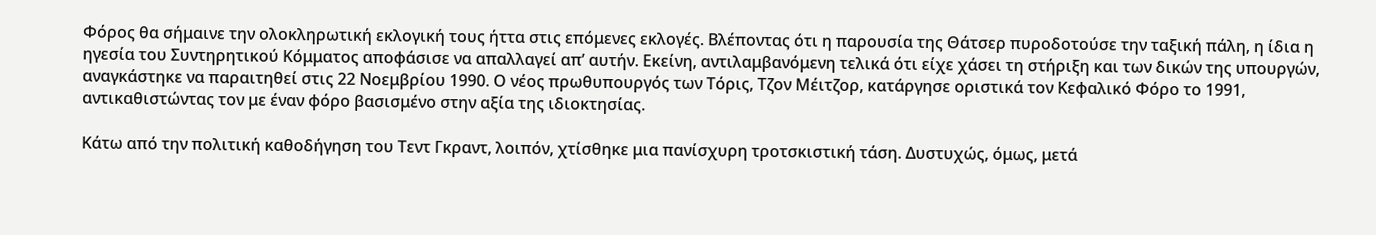Φόρος θα σήμαινε την ολοκληρωτική εκλογική τους ήττα στις επόμενες εκλογές. Βλέποντας ότι η παρουσία της Θάτσερ πυροδοτούσε την ταξική πάλη, η ίδια η ηγεσία του Συντηρητικού Κόμματος αποφάσισε να απαλλαγεί απ’ αυτήν. Εκείνη, αντιλαμβανόμενη τελικά ότι είχε χάσει τη στήριξη και των δικών της υπουργών, αναγκάστηκε να παραιτηθεί στις 22 Νοεμβρίου 1990. Ο νέος πρωθυπουργός των Τόρις, Τζον Μέιτζορ, κατάργησε οριστικά τον Κεφαλικό Φόρο το 1991, αντικαθιστώντας τον με έναν φόρο βασισμένο στην αξία της ιδιοκτησίας.

Κάτω από την πολιτική καθοδήγηση του Τεντ Γκραντ, λοιπόν, χτίσθηκε μια πανίσχυρη τροτσκιστική τάση. Δυστυχώς, όμως, μετά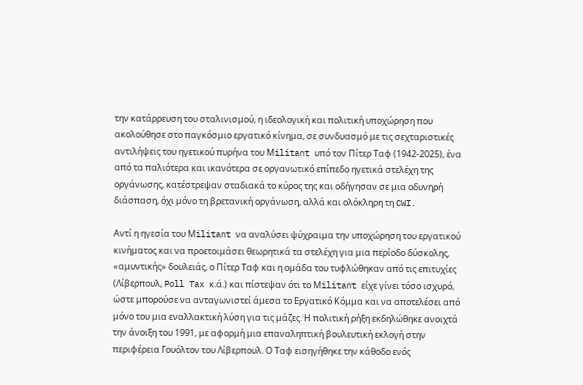την κατάρρευση του σταλινισμού, η ιδεολογική και πολιτική υποχώρηση που ακολούθησε στο παγκόσμιο εργατικό κίνημα, σε συνδυασμό με τις σεχταριστικές αντιλήψεις του ηγετικού πυρήνα του Μilitant υπό τον Πίτερ Ταφ (1942-2025), ένα από τα παλιότερα και ικανότερα σε οργανωτικό επίπεδο ηγετικά στελέχη της οργάνωσης, κατέστρεψαν σταδιακά το κύρος της και οδήγησαν σε μια οδυνηρή διάσπαση, όχι μόνο τη βρετανική οργάνωση, αλλά και ολόκληρη τη CWI.

Αντί η ηγεσία του Μilitant να αναλύσει ψύχραιμα την υποχώρηση του εργατικού κινήματος και να προετοιμάσει θεωρητικά τα στελέχη για μια περίοδο δύσκολης, «αμυντικής» δουλειάς, ο Πίτερ Ταφ και η ομάδα του τυφλώθηκαν από τις επιτυχίες (Λίβερπουλ, Poll Tax κ.ά.) και πίστεψαν ότι το Μilitant είχε γίνει τόσο ισχυρό, ώστε μπορούσε να ανταγωνιστεί άμεσα το Εργατικό Κόμμα και να αποτελέσει από μόνο του μια εναλλακτική λύση για τις μάζες. Η πολιτική ρήξη εκδηλώθηκε ανοιχτά την άνοιξη του 1991, με αφορμή μια επαναληπτική βουλευτική εκλογή στην περιφέρεια Γουόλτον του Λίβερπουλ. Ο Ταφ εισηγήθηκε την κάθοδο ενός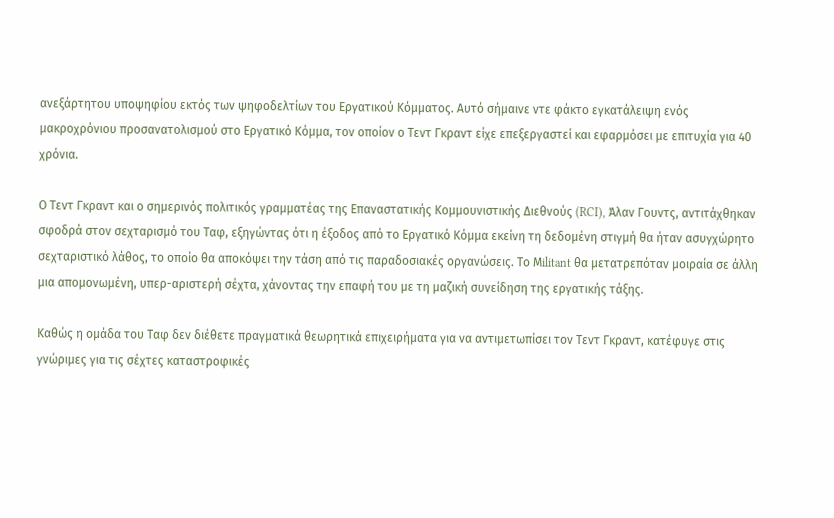ανεξάρτητου υποψηφίου εκτός των ψηφοδελτίων του Εργατικού Κόμματος. Αυτό σήμαινε ντε φάκτο εγκατάλειψη ενός μακροχρόνιου προσανατολισμού στο Εργατικό Κόμμα, τον οποίον ο Τεντ Γκραντ είχε επεξεργαστεί και εφαρμόσει με επιτυχία για 40 χρόνια.

Ο Τεντ Γκραντ και ο σημερινός πολιτικός γραμματέας της Επαναστατικής Κομμουνιστικής Διεθνούς (RCI), Άλαν Γουντς, αντιτάχθηκαν σφοδρά στον σεχταρισμό του Ταφ, εξηγώντας ότι η έξοδος από το Εργατικό Κόμμα εκείνη τη δεδομένη στιγμή θα ήταν ασυγχώρητο σεχταριστικό λάθος, το οποίο θα αποκόψει την τάση από τις παραδοσιακές οργανώσεις. Το Μilitant θα μετατρεπόταν μοιραία σε άλλη μια απομονωμένη, υπερ-αριστερή σέχτα, χάνοντας την επαφή του με τη μαζική συνείδηση της εργατικής τάξης.

Καθώς η ομάδα του Ταφ δεν διέθετε πραγματικά θεωρητικά επιχειρήματα για να αντιμετωπίσει τον Τεντ Γκραντ, κατέφυγε στις γνώριμες για τις σέχτες καταστροφικές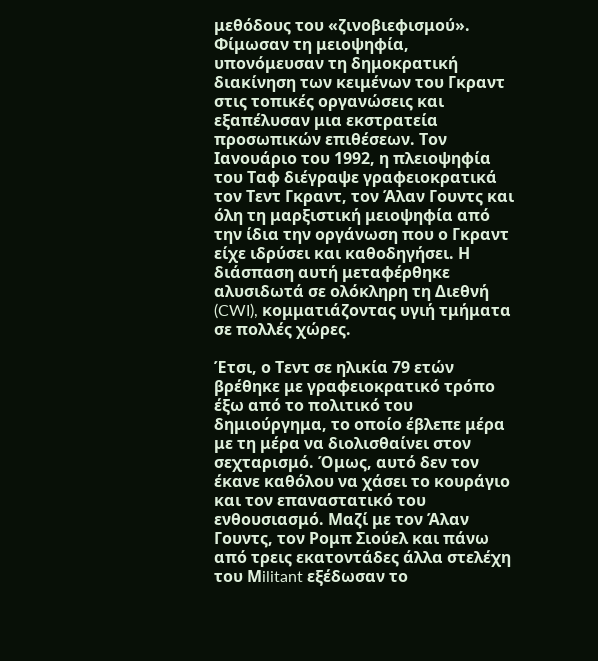μεθόδους του «ζινοβιεφισμού». Φίμωσαν τη μειοψηφία, υπονόμευσαν τη δημοκρατική διακίνηση των κειμένων του Γκραντ στις τοπικές οργανώσεις και εξαπέλυσαν μια εκστρατεία προσωπικών επιθέσεων. Τον Ιανουάριο του 1992, η πλειοψηφία του Ταφ διέγραψε γραφειοκρατικά τον Τεντ Γκραντ, τον Άλαν Γουντς και όλη τη μαρξιστική μειοψηφία από την ίδια την οργάνωση που ο Γκραντ είχε ιδρύσει και καθοδηγήσει. Η διάσπαση αυτή μεταφέρθηκε αλυσιδωτά σε ολόκληρη τη Διεθνή (CWI), κομματιάζοντας υγιή τμήματα σε πολλές χώρες.

Έτσι, ο Τεντ σε ηλικία 79 ετών βρέθηκε με γραφειοκρατικό τρόπο έξω από το πολιτικό του δημιούργημα, το οποίο έβλεπε μέρα με τη μέρα να διολισθαίνει στον σεχταρισμό. Όμως, αυτό δεν τον έκανε καθόλου να χάσει το κουράγιο και τον επαναστατικό του ενθουσιασμό. Μαζί με τον Άλαν Γουντς, τον Ρομπ Σιούελ και πάνω από τρεις εκατοντάδες άλλα στελέχη του Μilitant εξέδωσαν το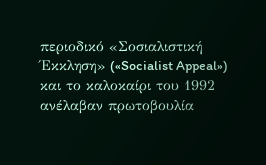περιοδικό «Σοσιαλιστική Έκκληση» («Socialist Appeal») και το καλοκαίρι του 1992 ανέλαβαν πρωτοβουλία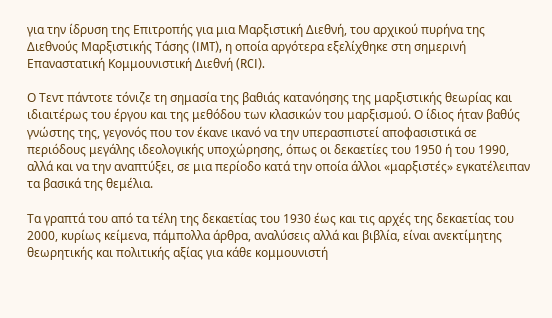για την ίδρυση της Επιτροπής για μια Μαρξιστική Διεθνή, του αρχικού πυρήνα της Διεθνούς Μαρξιστικής Τάσης (IMT), η οποία αργότερα εξελίχθηκε στη σημερινή Επαναστατική Κομμουνιστική Διεθνή (RCI).

Ο Τεντ πάντοτε τόνιζε τη σημασία της βαθιάς κατανόησης της μαρξιστικής θεωρίας και ιδιαιτέρως του έργου και της μεθόδου των κλασικών του μαρξισμού. Ο ίδιος ήταν βαθύς γνώστης της, γεγονός που τον έκανε ικανό να την υπερασπιστεί αποφασιστικά σε περιόδους μεγάλης ιδεολογικής υποχώρησης, όπως οι δεκαετίες του 1950 ή του 1990, αλλά και να την αναπτύξει, σε μια περίοδο κατά την οποία άλλοι «μαρξιστές» εγκατέλειπαν τα βασικά της θεμέλια.

Τα γραπτά του από τα τέλη της δεκαετίας του 1930 έως και τις αρχές της δεκαετίας του 2000, κυρίως κείμενα, πάμπολλα άρθρα, αναλύσεις αλλά και βιβλία, είναι ανεκτίμητης θεωρητικής και πολιτικής αξίας για κάθε κομμουνιστή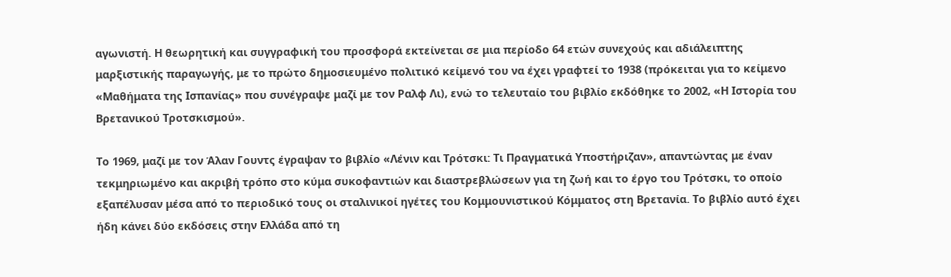αγωνιστή. Η θεωρητική και συγγραφική του προσφορά εκτείνεται σε μια περίοδο 64 ετών συνεχούς και αδιάλειπτης μαρξιστικής παραγωγής, με το πρώτο δημοσιευμένο πολιτικό κείμενό του να έχει γραφτεί το 1938 (πρόκειται για το κείμενο «Μαθήματα της Ισπανίας» που συνέγραψε μαζί με τον Ραλφ Λι), ενώ το τελευταίο του βιβλίο εκδόθηκε το 2002, «Η Ιστορία του Βρετανικού Τροτσκισμού».

Το 1969, μαζί με τον Άλαν Γουντς έγραψαν το βιβλίο «Λένιν και Τρότσκι: Τι Πραγματικά Υποστήριζαν», απαντώντας με έναν τεκμηριωμένο και ακριβή τρόπο στο κύμα συκοφαντιών και διαστρεβλώσεων για τη ζωή και το έργο του Τρότσκι, το οποίο εξαπέλυσαν μέσα από το περιοδικό τους οι σταλινικοί ηγέτες του Κομμουνιστικού Κόμματος στη Βρετανία. Το βιβλίο αυτό έχει ήδη κάνει δύο εκδόσεις στην Ελλάδα από τη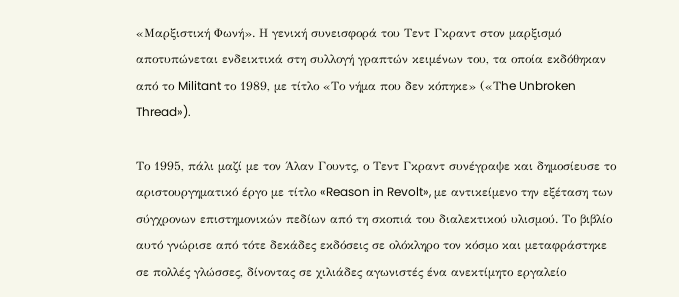«Μαρξιστική Φωνή». Η γενική συνεισφορά του Τεντ Γκραντ στον μαρξισμό αποτυπώνεται ενδεικτικά στη συλλογή γραπτών κειμένων του, τα οποία εκδόθηκαν από το Militant το 1989, με τίτλο «Το νήμα που δεν κόπηκε» («Τhe Unbroken Thread»).

Το 1995, πάλι μαζί με τον Άλαν Γουντς, ο Τεντ Γκραντ συνέγραψε και δημοσίευσε το αριστουργηματικό έργο με τίτλο «Reason in Revolt», με αντικείμενο την εξέταση των σύγχρονων επιστημονικών πεδίων από τη σκοπιά του διαλεκτικού υλισμού. Το βιβλίο αυτό γνώρισε από τότε δεκάδες εκδόσεις σε ολόκληρο τον κόσμο και μεταφράστηκε σε πολλές γλώσσες, δίνοντας σε χιλιάδες αγωνιστές ένα ανεκτίμητο εργαλείο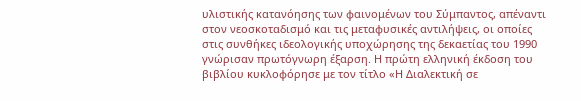υλιστικής κατανόησης των φαινομένων του Σύμπαντος, απέναντι στον νεοσκοταδισμό και τις μεταφυσικές αντιλήψεις, οι οποίες στις συνθήκες ιδεολογικής υποχώρησης της δεκαετίας του 1990 γνώρισαν πρωτόγνωρη έξαρση. Η πρώτη ελληνική έκδοση του βιβλίου κυκλοφόρησε με τον τίτλο «Η Διαλεκτική σε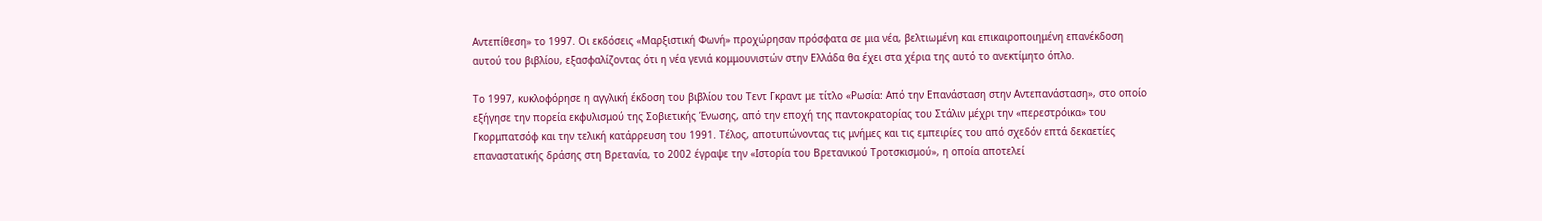Αντεπίθεση» το 1997. Οι εκδόσεις «Μαρξιστική Φωνή» προχώρησαν πρόσφατα σε μια νέα, βελτιωμένη και επικαιροποιημένη επανέκδοση αυτού του βιβλίου, εξασφαλίζοντας ότι η νέα γενιά κομμουνιστών στην Ελλάδα θα έχει στα χέρια της αυτό το ανεκτίμητο όπλο.

Το 1997, κυκλοφόρησε η αγγλική έκδοση του βιβλίου του Τεντ Γκραντ με τίτλο «Ρωσία: Από την Επανάσταση στην Αντεπανάσταση», στο οποίο εξήγησε την πορεία εκφυλισμού της Σοβιετικής Ένωσης, από την εποχή της παντοκρατορίας του Στάλιν μέχρι την «περεστρόικα» του Γκορμπατσόφ και την τελική κατάρρευση του 1991. Τέλος, αποτυπώνοντας τις μνήμες και τις εμπειρίες του από σχεδόν επτά δεκαετίες επαναστατικής δράσης στη Βρετανία, το 2002 έγραψε την «Ιστορία του Βρετανικού Τροτσκισμού», η οποία αποτελεί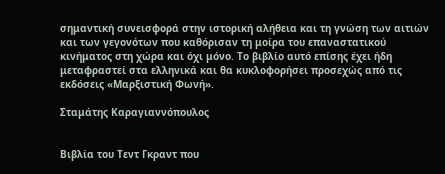σημαντική συνεισφορά στην ιστορική αλήθεια και τη γνώση των αιτιών και των γεγονότων που καθόρισαν τη μοίρα του επαναστατικού κινήματος στη χώρα και όχι μόνο. Το βιβλίο αυτό επίσης έχει ήδη μεταφραστεί στα ελληνικά και θα κυκλοφορήσει προσεχώς από τις εκδόσεις «Μαρξιστική Φωνή».

Σταμάτης Καραγιαννόπουλος


Βιβλία του Τεντ Γκραντ που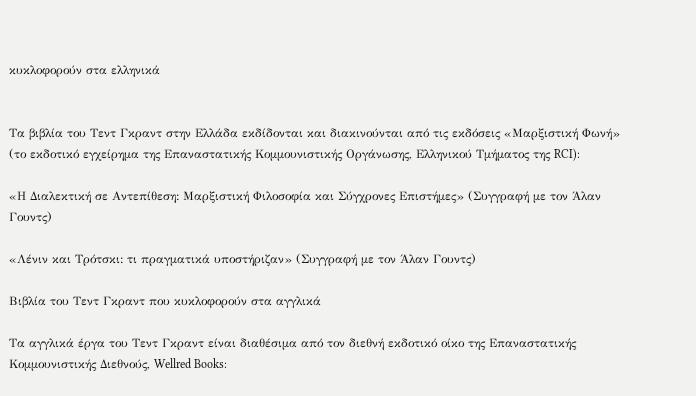κυκλοφορούν στα ελληνικά


Τα βιβλία του Τεντ Γκραντ στην Ελλάδα εκδίδονται και διακινούνται από τις εκδόσεις «Μαρξιστική Φωνή» (το εκδοτικό εγχείρημα της Επαναστατικής Κομμουνιστικής Οργάνωσης, Ελληνικού Τμήματος της RCI):

«Η Διαλεκτική σε Αντεπίθεση: Μαρξιστική Φιλοσοφία και Σύγχρονες Επιστήμες» (Συγγραφή με τον Άλαν Γουντς)

«Λένιν και Τρότσκι: τι πραγματικά υποστήριζαν» (Συγγραφή με τον Άλαν Γουντς)

Βιβλία του Τεντ Γκραντ που κυκλοφορούν στα αγγλικά

Τα αγγλικά έργα του Τεντ Γκραντ είναι διαθέσιμα από τον διεθνή εκδοτικό οίκο της Επαναστατικής Κομμουνιστικής Διεθνούς, Wellred Books: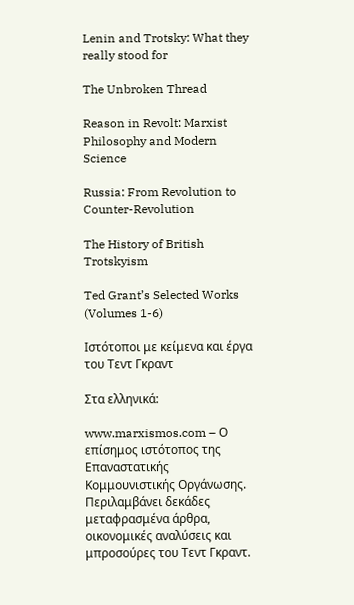Lenin and Trotsky: What they really stood for

The Unbroken Thread

Reason in Revolt: Marxist Philosophy and Modern Science

Russia: From Revolution to Counter-Revolution

The History of British Trotskyism

Ted Grant’s Selected Works (Volumes 1-6)

Ιστότοποι με κείμενα και έργα του Τεντ Γκραντ

Στα ελληνικά:

www.marxismos.com – Ο επίσημος ιστότοπος της Επαναστατικής Κομμουνιστικής Οργάνωσης. Περιλαμβάνει δεκάδες μεταφρασμένα άρθρα, οικονομικές αναλύσεις και μπροσούρες του Τεντ Γκραντ.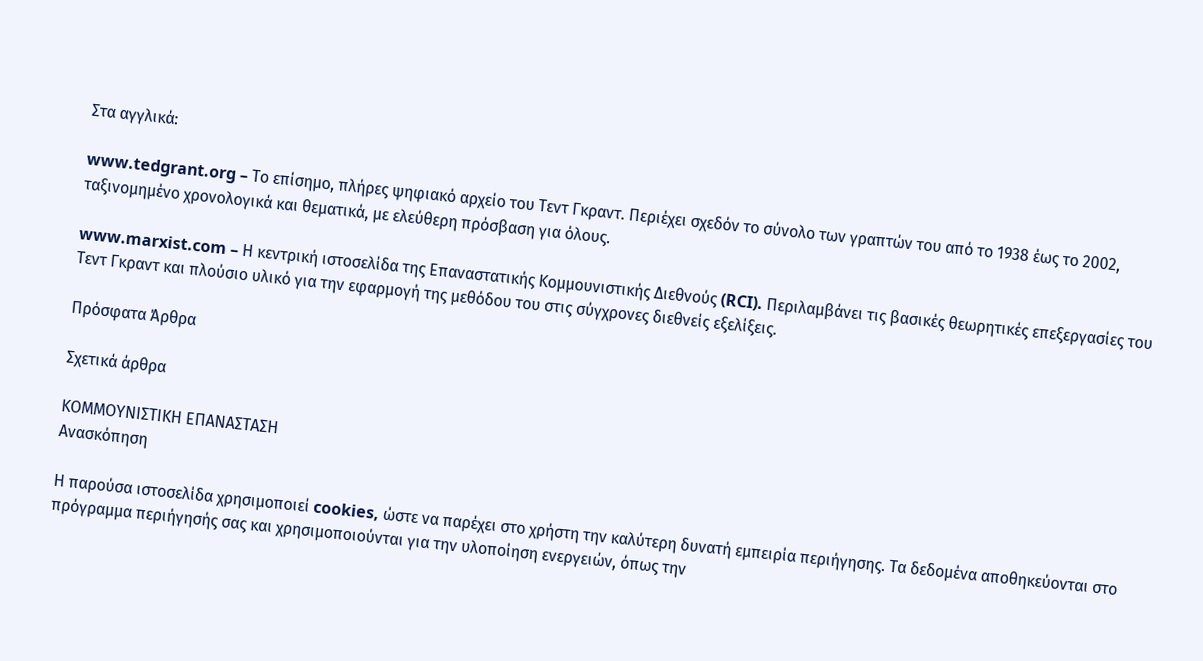Στα αγγλικά:

www.tedgrant.org – Το επίσημο, πλήρες ψηφιακό αρχείο του Τεντ Γκραντ. Περιέχει σχεδόν το σύνολο των γραπτών του από το 1938 έως το 2002, ταξινομημένο χρονολογικά και θεματικά, με ελεύθερη πρόσβαση για όλους.

www.marxist.com – Η κεντρική ιστοσελίδα της Επαναστατικής Κομμουνιστικής Διεθνούς (RCI). Περιλαμβάνει τις βασικές θεωρητικές επεξεργασίες του Τεντ Γκραντ και πλούσιο υλικό για την εφαρμογή της μεθόδου του στις σύγχρονες διεθνείς εξελίξεις.

Πρόσφατα Άρθρα

Σχετικά άρθρα

ΚΟΜΜΟΥΝΙΣΤΙΚΗ ΕΠΑΝΑΣΤΑΣΗ
Ανασκόπηση

Η παρούσα ιστοσελίδα χρησιμοποιεί cookies, ώστε να παρέχει στο χρήστη την καλύτερη δυνατή εμπειρία περιήγησης. Τα δεδομένα αποθηκεύονται στο πρόγραμμα περιήγησής σας και χρησιμοποιούνται για την υλοποίηση ενεργειών, όπως την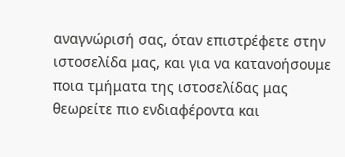αναγνώρισή σας, όταν επιστρέφετε στην ιστοσελίδα μας, και για να κατανοήσουμε ποια τμήματα της ιστοσελίδας μας θεωρείτε πιο ενδιαφέροντα και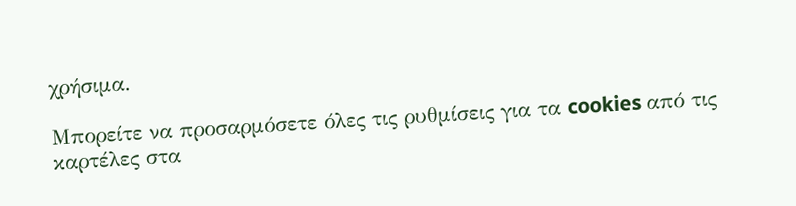χρήσιμα.

Μπορείτε να προσαρμόσετε όλες τις ρυθμίσεις για τα cookies από τις καρτέλες στα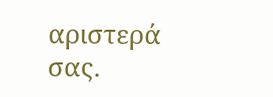αριστερά σας.